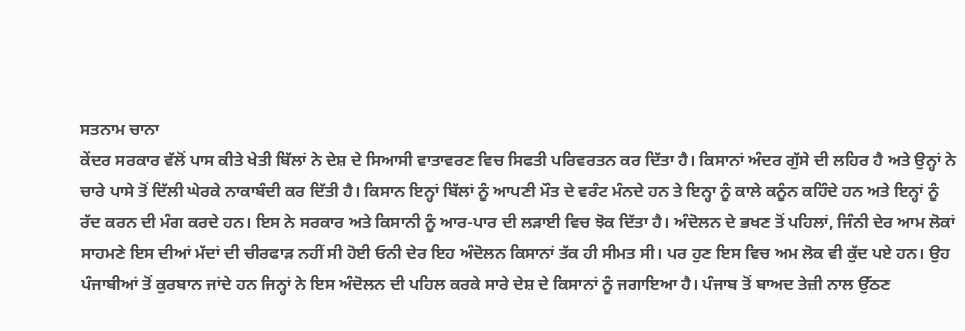ਸਤਨਾਮ ਚਾਨਾ
ਕੇਂਦਰ ਸਰਕਾਰ ਵੱਲੋਂ ਪਾਸ ਕੀਤੇ ਖੇਤੀ ਬਿੱਲਾਂ ਨੇ ਦੇਸ਼ ਦੇ ਸਿਆਸੀ ਵਾਤਾਵਰਣ ਵਿਚ ਸਿਫਤੀ ਪਰਿਵਰਤਨ ਕਰ ਦਿੱਤਾ ਹੈ। ਕਿਸਾਨਾਂ ਅੰਦਰ ਗੁੱਸੇ ਦੀ ਲਹਿਰ ਹੈ ਅਤੇ ਉਨ੍ਹਾਂ ਨੇ ਚਾਰੇ ਪਾਸੇ ਤੋਂ ਦਿੱਲੀ ਘੇਰਕੇ ਨਾਕਾਬੰਦੀ ਕਰ ਦਿੱਤੀ ਹੈ। ਕਿਸਾਨ ਇਨ੍ਹਾਂ ਬਿੱਲਾਂ ਨੂੰ ਆਪਣੀ ਮੌਤ ਦੇ ਵਰੰਟ ਮੰਨਦੇ ਹਨ ਤੇ ਇਨ੍ਹਾ ਨੂੰ ਕਾਲੇ ਕਨੂੰਨ ਕਹਿੰਦੇ ਹਨ ਅਤੇ ਇਨ੍ਹਾਂ ਨੂੰ ਰੱਦ ਕਰਨ ਦੀ ਮੰਗ ਕਰਦੇ ਹਨ। ਇਸ ਨੇ ਸਰਕਾਰ ਅਤੇ ਕਿਸਾਨੀ ਨੂੰ ਆਰ-ਪਾਰ ਦੀ ਲੜਾਈ ਵਿਚ ਝੋਕ ਦਿੱਤਾ ਹੈ। ਅੰਦੋਲਨ ਦੇ ਭਖਣ ਤੋਂ ਪਹਿਲਾਂ, ਜਿੰਨੀ ਦੇਰ ਆਮ ਲੋਕਾਂ ਸਾਹਮਣੇ ਇਸ ਦੀਆਂ ਮੱਦਾਂ ਦੀ ਚੀਰਫਾੜ ਨਹੀਂ ਸੀ ਹੋਈ ਓਨੀ ਦੇਰ ਇਹ ਅੰਦੋਲਨ ਕਿਸਾਨਾਂ ਤੱਕ ਹੀ ਸੀਮਤ ਸੀ। ਪਰ ਹੁਣ ਇਸ ਵਿਚ ਅਮ ਲੋਕ ਵੀ ਕੁੱਦ ਪਏ ਹਨ। ਉਹ ਪੰਜਾਬੀਆਂ ਤੋਂ ਕੁਰਬਾਨ ਜਾਂਦੇ ਹਨ ਜਿਨ੍ਹਾਂ ਨੇ ਇਸ ਅੰਦੋਲਨ ਦੀ ਪਹਿਲ ਕਰਕੇ ਸਾਰੇ ਦੇਸ਼ ਦੇ ਕਿਸਾਨਾਂ ਨੂੰ ਜਗਾਇਆ ਹੈ। ਪੰਜਾਬ ਤੋਂ ਬਾਅਦ ਤੇਜ਼ੀ ਨਾਲ ਉੱਠਣ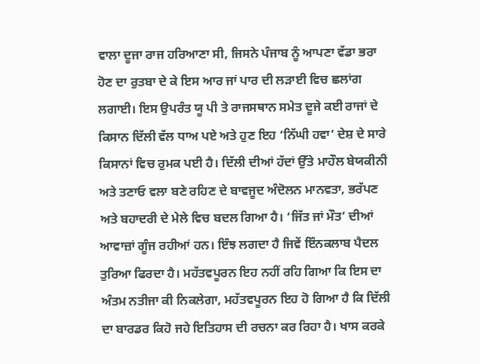ਵਾਲਾ ਦੂਜਾ ਰਾਜ ਹਰਿਆਣਾ ਸੀ, ਜਿਸਨੇ ਪੰਜਾਬ ਨੂੰ ਆਪਣਾ ਵੱਡਾ ਭਰਾ ਹੋਣ ਦਾ ਰੁਤਬਾ ਦੇ ਕੇ ਇਸ ਆਰ ਜਾਂ ਪਾਰ ਦੀ ਲੜਾਈ ਵਿਚ ਛਲਾਂਗ ਲਗਾਈ। ਇਸ ਉਪਰੰਤ ਯੂ ਪੀ ਤੇ ਰਾਜਸਥਾਨ ਸਮੇਤ ਦੂਜੇ ਕਈ ਰਾਜਾਂ ਦੇ ਕਿਸਾਨ ਦਿੱਲੀ ਵੱਲ ਧਾਅ ਪਏ ਅਤੇ ਹੁਣ ਇਹ ‘ਨਿੱਘੀ ਹਵਾ’ ਦੇਸ਼ ਦੇ ਸਾਰੇ ਕਿਸਾਨਾਂ ਵਿਚ ਰੁਮਕ ਪਈ ਹੈ। ਦਿੱਲੀ ਦੀਆਂ ਹੱਦਾਂ ਉੱਤੇ ਮਾਹੌਲ ਬੇਯਕੀਨੀ ਅਤੇ ਤਣਾਓ ਵਲਾ ਬਣੇ ਰਹਿਣ ਦੇ ਬਾਵਜੂਦ ਅੰਦੋਲਨ ਮਾਨਵਤਾ, ਭਰੱਪਣ ਅਤੇ ਬਹਾਦਰੀ ਦੇ ਮੇਲੇ ਵਿਚ ਬਦਲ ਗਿਆ ਹੈ। ‘ਜਿੱਤ ਜਾਂ ਮੌਤ’ ਦੀਆਂ ਆਵਾਜ਼ਾਂ ਗੂੰਜ ਰਹੀਆਂ ਹਨ। ਇੰਝ ਲਗਦਾ ਹੈ ਜਿਵੇਂ ਇੰਨਕਲਾਬ ਪੈਦਲ ਤੁਰਿਆ ਫਿਰਦਾ ਹੈ। ਮਹੱਤਵਪੂਰਨ ਇਹ ਨਹੀਂ ਰਹਿ ਗਿਆ ਕਿ ਇਸ ਦਾ ਅੰਤਮ ਨਤੀਜਾ ਕੀ ਨਿਕਲੇਗਾ, ਮਹੱਤਵਪੂਰਨ ਇਹ ਹੋ ਗਿਆ ਹੈ ਕਿ ਦਿੱਲੀ ਦਾ ਬਾਰਡਰ ਕਿਹੋ ਜਹੇ ਇਤਿਹਾਸ ਦੀ ਰਚਨਾ ਕਰ ਰਿਹਾ ਹੈ। ਖਾਸ ਕਰਕੇ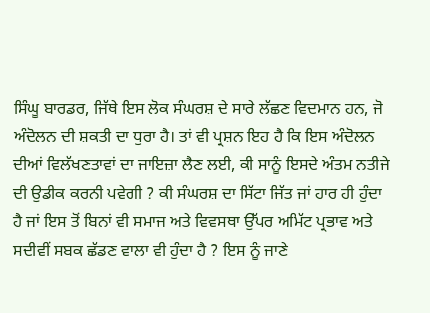ਸਿੰਘੂ ਬਾਰਡਰ, ਜਿੱਥੇ ਇਸ ਲੋਕ ਸੰਘਰਸ਼ ਦੇ ਸਾਰੇ ਲੱਛਣ ਵਿਦਮਾਨ ਹਨ, ਜੋ ਅੰਦੋਲਨ ਦੀ ਸ਼ਕਤੀ ਦਾ ਧੁਰਾ ਹੈ। ਤਾਂ ਵੀ ਪ੍ਰਸ਼ਨ ਇਹ ਹੈ ਕਿ ਇਸ ਅੰਦੋਲਨ ਦੀਆਂ ਵਿਲੱਖਣਤਾਵਾਂ ਦਾ ਜਾਇਜ਼ਾ ਲੈਣ ਲਈ, ਕੀ ਸਾਨੂੰ ਇਸਦੇ ਅੰਤਮ ਨਤੀਜੇ ਦੀ ਉਡੀਕ ਕਰਨੀ ਪਵੇਗੀ ? ਕੀ ਸੰਘਰਸ਼ ਦਾ ਸਿੱਟਾ ਜਿੱਤ ਜਾਂ ਹਾਰ ਹੀ ਹੁੰਦਾ ਹੈ ਜਾਂ ਇਸ ਤੋਂ ਬਿਨਾਂ ਵੀ ਸਮਾਜ ਅਤੇ ਵਿਵਸਥਾ ਉੱਪਰ ਅਮਿੱਟ ਪ੍ਰਭਾਵ ਅਤੇ ਸਦੀਵੀਂ ਸਬਕ ਛੱਡਣ ਵਾਲਾ ਵੀ ਹੁੰਦਾ ਹੈ ? ਇਸ ਨੂੰ ਜਾਣੇ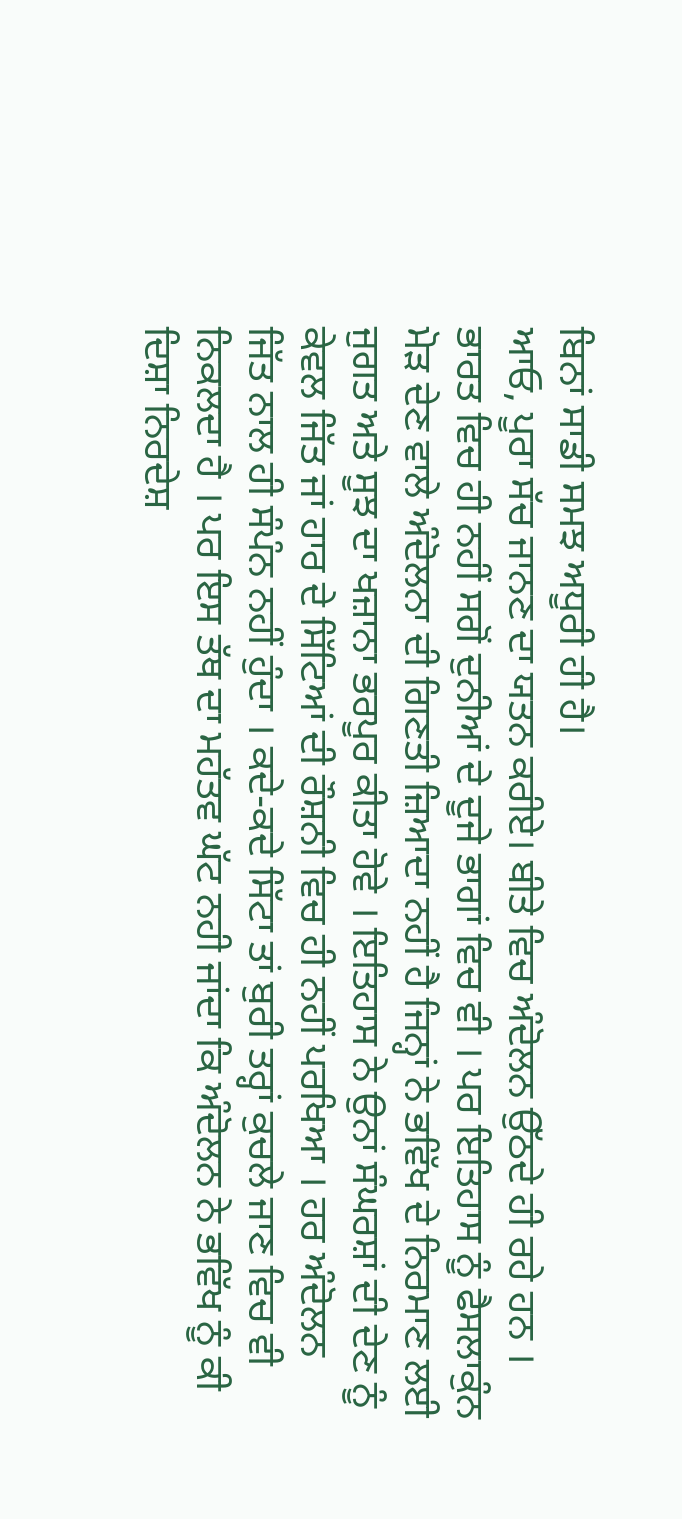ਬਿਨਾਂ ਸਾਡੀ ਸਮਝ ਅਧੂਰੀ ਹੀ ਹੈ।
ਆਓ, ਪੂਰਾ ਸੱਚ ਜਾਨਣ ਦਾ ਯਤਨ ਕਰੀਏ। ਬੀਤੇ ਵਿਚ ਅੰਦੋਲਨ ਉੱਠਦੇ ਹੀ ਰਹੇ ਹਨ । ਭਾਰਤ ਵਿਚ ਹੀ ਨਹੀਂ ਸਗੋਂ ਦੁਨੀਆਂ ਦੇ ਦੂਜੇ ਭਾਗਾਂ ਵਿਚ ਵੀ । ਪਰ ਇਤਿਹਾਸ ਨੂੰ ਫੈਸਲਾਕੁੰਨ ਮੋੜ ਦੇਣ ਵਾਲੇ ਅੰਦੋਲਨਾ ਦੀ ਗਿਣਤੀ ਜ਼ਿਆਦਾ ਨਹੀਂ ਹੈ ਜਿਨ੍ਹਾਂ ਨੇ ਭਵਿੱਖ ਦੇ ਨਿਰਮਾਣ ਲਈ ਜੁਗਤ ਅਤੇ ਸੂਝ ਦਾ ਖਜ਼ਾਨਾ ਭਰਪੂਰ ਕੀਤਾ ਹੋਵੇ । ਇਤਿਹਾਸ ਨੇ ਉਨਾਂ ਸੰਘਰਸ਼ਾਂ ਦੀ ਦੇਣ ਨੂੰ ਕੇਵਲ ਜਿੱਤ ਜਾਂ ਹਾਰ ਦੇ ਸਿੱਟਿਆਂ ਦੀ ਰੌਸ਼ਨੀ ਵਿਚ ਹੀ ਨਹੀਂ ਪਰਖਿਆ । ਹਰ ਅੰਦੋਲਨ ਜਿੱਤ ਨਾਲ ਹੀ ਸੰਪੰਨ ਨਹੀਂ ਹੁੰਦਾ । ਕਦੇ-ਕਦੇ ਸਿੱਟਾ ਤਾਂ ਬੁਰੀ ਤਰ੍ਹਾਂ ਕੁਚਲੇ ਜਾਣ ਵਿਚ ਵੀ ਨਿਕਲਦਾ ਹੈ । ਪਰ ਇਸ ਤੱਥ ਦਾ ਮਹੱਤਵ ਘੱਟ ਨਹੀ ਜਾਂਦਾ ਕਿ ਅੰਦੋਲਨ ਨੇ ਭਵਿੱਖ ਨੂੰ ਕੀ ਦਿਸ਼ਾ ਨਿਰਦੇਸ਼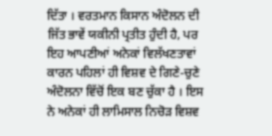ਦਿੱਤਾ । ਵਰਤਮਾਨ ਕਿਸਾਨ ਅੰਦੋਲਨ ਦੀ ਜਿੱਤ ਭਾਵੇਂ ਯਕੀਨੀ ਪ੍ਰਤੀਤ ਹੁੰਦੀ ਹੈ, ਪਰ ਇਹ ਆਪਣੀਆਂ ਅਨੇਕਾਂ ਵਿਲੱਖਣਤਾਵਾਂ ਕਾਰਨ ਪਹਿਲਾਂ ਹੀ ਵਿਸ਼ਵ ਦੇ ਗਿਣੇ-ਚੁਣੇ ਅੰਦੋਲਨਾ ਵਿੱਚੋਂ ਇਕ ਬਣ ਚੁੱਕਾ ਹੈ । ਇਸ ਨੇ ਅਨੇਕਾਂ ਹੀ ਲਾਮਿਸਾਲ ਨਿਚੋੜ ਵਿਸ਼ਵ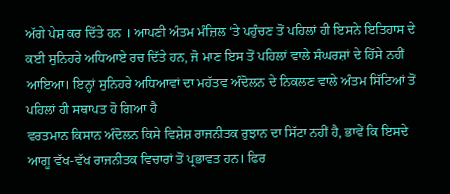ਅੱਗੇ ਪੇਸ਼ ਕਰ ਦਿੱਤੇ ਹਨ । ਆਪਣੀ ਅੰਤਮ ਮੰਜ਼ਿਲ ‘ਤੇ ਪਹੁੰਚਣ ਤੋਂ ਪਹਿਲਾਂ ਹੀ ਇਸਨੇ ਇਤਿਹਾਸ ਦੇ ਕਈ ਸੁਨਿਹਰੇ ਅਧਿਆਏ ਰਚ ਦਿੱਤੇ ਹਨ, ਜੋ ਮਾਣ ਇਸ ਤੋਂ ਪਹਿਲਾਂ ਵਾਲੇ ਸੰਘਰਸ਼ਾਂ ਦੇ ਹਿੱਸੇ ਨਹੀਂ ਆਇਆ। ਇਨ੍ਹਾਂ ਸੁਨਿਹਰੇ ਅਧਿਆਵਾਂ ਦਾ ਮਹੱਤਵ ਅੰਦੋਲਨ ਦੇ ਨਿਕਲਣ ਵਾਲੇ ਅੰਤਮ ਸਿੱਟਿਆਂ ਤੋਂ ਪਹਿਲਾਂ ਹੀ ਸਥਾਪਤ ਹੋ ਗਿਆ ਹੈ
ਵਰਤਮਾਨ ਕਿਸਾਨ ਅੰਦੋਲਨ ਕਿਸੇ ਵਿਸ਼ੇਸ਼ ਰਾਜਨੀਤਕ ਰੁਝਾਨ ਦਾ ਸਿੱਟਾ ਨਹੀਂ ਹੈ, ਭਾਵੇਂ ਕਿ ਇਸਦੇ ਆਗੂ ਵੱਖ-ਵੱਖ ਰਾਜਨੀਤਕ ਵਿਚਾਰਾਂ ਤੋਂ ਪ੍ਰਭਾਵਤ ਹਨ। ਫਿਰ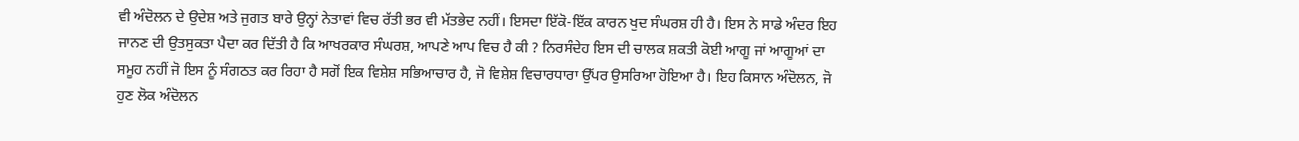ਵੀ ਅੰਦੋਲਨ ਦੇ ਉਦੇਸ਼ ਅਤੇ ਜੁਗਤ ਬਾਰੇ ਉਨ੍ਹਾਂ ਨੇਤਾਵਾਂ ਵਿਚ ਰੱਤੀ ਭਰ ਵੀ ਮੱਤਭੇਦ ਨਹੀਂ। ਇਸਦਾ ਇੱਕੋ-ਇੱਕ ਕਾਰਨ ਖੁਦ ਸੰਘਰਸ਼ ਹੀ ਹੈ। ਇਸ ਨੇ ਸਾਡੇ ਅੰਦਰ ਇਹ ਜਾਨਣ ਦੀ ਉਤਸੁਕਤਾ ਪੈਦਾ ਕਰ ਦਿੱਤੀ ਹੈ ਕਿ ਆਖਰਕਾਰ ਸੰਘਰਸ਼, ਆਪਣੇ ਆਪ ਵਿਚ ਹੈ ਕੀ ? ਨਿਰਸੰਦੇਹ ਇਸ ਦੀ ਚਾਲਕ ਸ਼ਕਤੀ ਕੋਈ ਆਗੂ ਜਾਂ ਆਗੂਆਂ ਦਾ ਸਮੂਹ ਨਹੀਂ ਜੋ ਇਸ ਨੂੰ ਸੰਗਠਤ ਕਰ ਰਿਹਾ ਹੈ ਸਗੋਂ ਇਕ ਵਿਸ਼ੇਸ਼ ਸਭਿਆਚਾਰ ਹੈ, ਜੋ ਵਿਸ਼ੇਸ਼ ਵਿਚਾਰਧਾਰਾ ਉੱਪਰ ਉਸਰਿਆ ਹੋਇਆ ਹੈ। ਇਹ ਕਿਸਾਨ ਅੰਦੋਲਨ, ਜੋ ਹੁਣ ਲੋਕ ਅੰਦੋਲਨ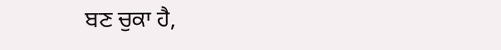ਬਣ ਚੁਕਾ ਹੈ,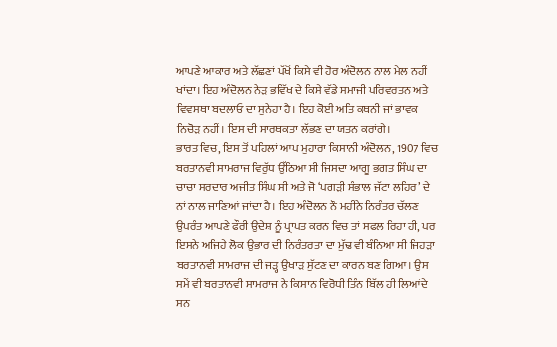ਆਪਣੇ ਆਕਾਰ ਅਤੇ ਲੱਛਣਾਂ ਪੱਖੋਂ ਕਿਸੇ ਵੀ ਹੋਰ ਅੰਦੋਲਨ ਨਾਲ ਮੇਲ ਨਹੀਂ ਖਾਂਦਾ। ਇਹ ਅੰਦੋਲਨ ਨੇੜ ਭਵਿੱਖ ਦੇ ਕਿਸੇ ਵੱਡੇ ਸਮਾਜੀ ਪਰਿਵਰਤਨ ਅਤੇ ਵਿਵਸਥਾ ਬਦਲਾਓ ਦਾ ਸੁਨੇਹਾ ਹੈ। ਇਹ ਕੋਈ ਅਤਿ ਕਥਨੀ ਜਾਂ ਭਾਵਕ ਨਿਚੋੜ ਨਹੀਂ। ਇਸ ਦੀ ਸਾਰਥਕਤਾ ਲੱਭਣ ਦਾ ਯਤਨ ਕਰਾਂਗੇ।
ਭਾਰਤ ਵਿਚ, ਇਸ ਤੋਂ ਪਹਿਲਾਂ ਆਪ ਮੁਹਾਰਾ ਕਿਸਾਨੀ ਅੰਦੋਲਨ, 1907 ਵਿਚ ਬਰਤਾਨਵੀ ਸਾਮਰਾਜ ਵਿਰੁੱਧ ਉੱਠਿਆ ਸੀ ਜਿਸਦਾ ਆਗੂ ਭਗਤ ਸਿੰਘ ਦਾ ਚਾਚਾ ਸਰਦਾਰ ਅਜੀਤ ਸਿੰਘ ਸੀ ਅਤੇ ਜੋ ‘ਪਗੜੀ ਸੰਭਾਲ ਜੱਟਾ ਲਹਿਰ’ ਦੇ ਨਾਂ ਨਾਲ ਜਾਣਿਆਂ ਜਾਂਦਾ ਹੈ। ਇਹ ਅੰਦੋਲਨ ਨੌ ਮਹੀਨੇ ਨਿਰੰਤਰ ਚੱਲਣ ਉਪਰੰਤ ਆਪਣੇ ਫੌਰੀ ਉਦੇਸ਼ ਨੂੰ ਪ੍ਰਾਪਤ ਕਰਨ ਵਿਚ ਤਾਂ ਸਫਲ ਰਿਹਾ ਹੀ, ਪਰ ਇਸਨੇ ਅਜਿਹੇ ਲੋਕ ਉਭਾਰ ਦੀ ਨਿਰੰਤਰਤਾ ਦਾ ਮੁੱਢ ਵੀ ਬੰਨਿਆ ਸੀ ਜਿਹੜਾ ਬਰਤਾਨਵੀ ਸਾਮਰਾਜ ਦੀ ਜੜ੍ਹ ਉਖਾੜ ਸੁੱਟਣ ਦਾ ਕਾਰਨ ਬਣ ਗਿਆ। ਉਸ ਸਮੇਂ ਵੀ ਬਰਤਾਨਵੀ ਸਾਮਰਾਜ ਨੇ ਕਿਸਾਨ ਵਿਰੋਧੀ ਤਿੰਨ ਬਿੱਲ ਹੀ ਲਿਆਂਦੇ ਸਨ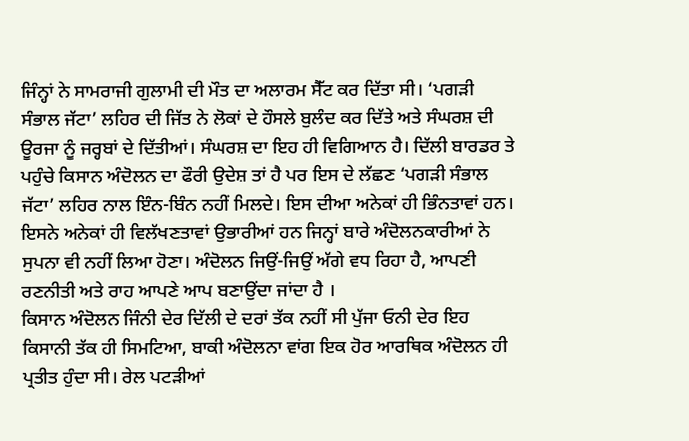ਜਿੰਨ੍ਹਾਂ ਨੇ ਸਾਮਰਾਜੀ ਗੁਲਾਮੀ ਦੀ ਮੌਤ ਦਾ ਅਲਾਰਮ ਸੈੱਟ ਕਰ ਦਿੱਤਾ ਸੀ। ‘ਪਗੜੀ ਸੰਭਾਲ ਜੱਟਾ’ ਲਹਿਰ ਦੀ ਜਿੱਤ ਨੇ ਲੋਕਾਂ ਦੇ ਹੌਸਲੇ ਬੁਲੰਦ ਕਰ ਦਿੱਤੇ ਅਤੇ ਸੰਘਰਸ਼ ਦੀ ਊਰਜਾ ਨੂੰ ਜਰ੍ਹਬਾਂ ਦੇ ਦਿੱਤੀਆਂ। ਸੰਘਰਸ਼ ਦਾ ਇਹ ਹੀ ਵਿਗਿਆਨ ਹੈ। ਦਿੱਲੀ ਬਾਰਡਰ ਤੇ ਪਹੁੰਚੇ ਕਿਸਾਨ ਅੰਦੋਲਨ ਦਾ ਫੌਰੀ ਉਦੇਸ਼ ਤਾਂ ਹੈ ਪਰ ਇਸ ਦੇ ਲੱਛਣ ‘ਪਗੜੀ ਸੰਭਾਲ ਜੱਟਾ’ ਲਹਿਰ ਨਾਲ ਇੰਨ-ਬਿੰਨ ਨਹੀਂ ਮਿਲਦੇ। ਇਸ ਦੀਆ ਅਨੇਕਾਂ ਹੀ ਭਿੰਨਤਾਵਾਂ ਹਨ। ਇਸਨੇ ਅਨੇਕਾਂ ਹੀ ਵਿਲੱਖਣਤਾਵਾਂ ਉਭਾਰੀਆਂ ਹਨ ਜਿਨ੍ਹਾਂ ਬਾਰੇ ਅੰਦੋਲਨਕਾਰੀਆਂ ਨੇ ਸੁਪਨਾ ਵੀ ਨਹੀਂ ਲਿਆ ਹੋਣਾ। ਅੰਦੋਲਨ ਜਿਉਂ-ਜਿਉਂ ਅੱਗੇ ਵਧ ਰਿਹਾ ਹੈ, ਆਪਣੀ ਰਣਨੀਤੀ ਅਤੇ ਰਾਹ ਆਪਣੇ ਆਪ ਬਣਾਉਂਦਾ ਜਾਂਦਾ ਹੈ ।
ਕਿਸਾਨ ਅੰਦੋਲਨ ਜਿੰਨੀ ਦੇਰ ਦਿੱਲੀ ਦੇ ਦਰਾਂ ਤੱਕ ਨਹੀਂ ਸੀ ਪੁੱਜਾ ਓਨੀ ਦੇਰ ਇਹ ਕਿਸਾਨੀ ਤੱਕ ਹੀ ਸਿਮਟਿਆ, ਬਾਕੀ ਅੰਦੋਲਨਾ ਵਾਂਗ ਇਕ ਹੋਰ ਆਰਥਿਕ ਅੰਦੋਲਨ ਹੀ ਪ੍ਰਤੀਤ ਹੁੰਦਾ ਸੀ। ਰੇਲ ਪਟੜੀਆਂ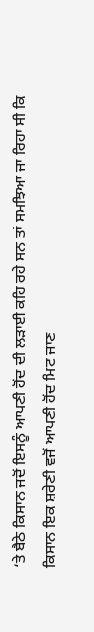‘ਤੇ ਬੈਠੇ ਕਿਸਾਨ ਜਦੋਂ ਇਸਨੂੰ ਆਪਣੀ ਹੋਂਦ ਦੀ ਲੜਾਈ ਕਹਿ ਰਹੇ ਸਨ ਤਾਂ ਸਮਝਿਆ ਜਾ ਰਿਹਾ ਸੀ ਕਿ ਕਿਸਾਨ ਇਕ ਸ਼ਰੇਣੀ ਵਜੋਂ ਆਪਣੀ ਹੋਂਦ ਮਿਟ ਜਾਣ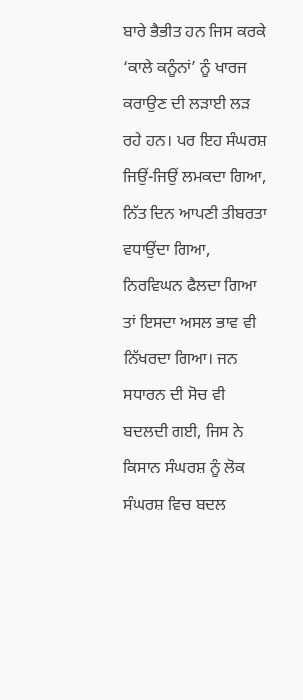ਬਾਰੇ ਭੈਭੀਤ ਹਨ ਜਿਸ ਕਰਕੇ ‘ਕਾਲੇ ਕਨੂੰਨਾਂ’ ਨੂੰ ਖਾਰਜ ਕਰਾਉਣ ਦੀ ਲੜਾਈ ਲੜ ਰਹੇ ਹਨ। ਪਰ ਇਹ ਸੰਘਰਸ਼ ਜਿਉਂ-ਜਿਉਂ ਲਮਕਦਾ ਗਿਆ, ਨਿੱਤ ਦਿਨ ਆਪਣੀ ਤੀਬਰਤਾ ਵਧਾਉਂਦਾ ਗਿਆ, ਨਿਰਵਿਘਨ ਫੈਲਦਾ ਗਿਆ ਤਾਂ ਇਸਦਾ ਅਸਲ ਭਾਵ ਵੀ ਨਿੱਖਰਦਾ ਗਿਆ। ਜਨ ਸਧਾਰਨ ਦੀ ਸੋਚ ਵੀ ਬਦਲਦੀ ਗਈ, ਜਿਸ ਨੇ ਕਿਸਾਨ ਸੰਘਰਸ਼ ਨੂੰ ਲੋਕ ਸੰਘਰਸ਼ ਵਿਚ ਬਦਲ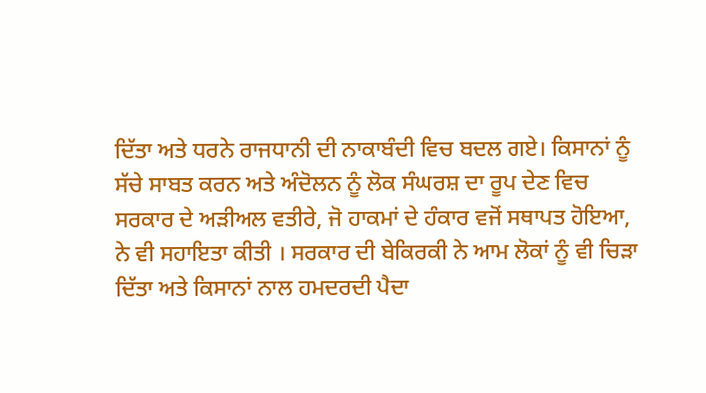ਦਿੱਤਾ ਅਤੇ ਧਰਨੇ ਰਾਜਧਾਨੀ ਦੀ ਨਾਕਾਬੰਦੀ ਵਿਚ ਬਦਲ ਗਏ। ਕਿਸਾਨਾਂ ਨੂੰ ਸੱਚੇ ਸਾਬਤ ਕਰਨ ਅਤੇ ਅੰਦੋਲਨ ਨੂੰ ਲੋਕ ਸੰਘਰਸ਼ ਦਾ ਰੂਪ ਦੇਣ ਵਿਚ ਸਰਕਾਰ ਦੇ ਅੜੀਅਲ ਵਤੀਰੇ, ਜੋ ਹਾਕਮਾਂ ਦੇ ਹੰਕਾਰ ਵਜੋਂ ਸਥਾਪਤ ਹੋਇਆ, ਨੇ ਵੀ ਸਹਾਇਤਾ ਕੀਤੀ । ਸਰਕਾਰ ਦੀ ਬੇਕਿਰਕੀ ਨੇ ਆਮ ਲੋਕਾਂ ਨੂੰ ਵੀ ਚਿੜਾ ਦਿੱਤਾ ਅਤੇ ਕਿਸਾਨਾਂ ਨਾਲ ਹਮਦਰਦੀ ਪੈਦਾ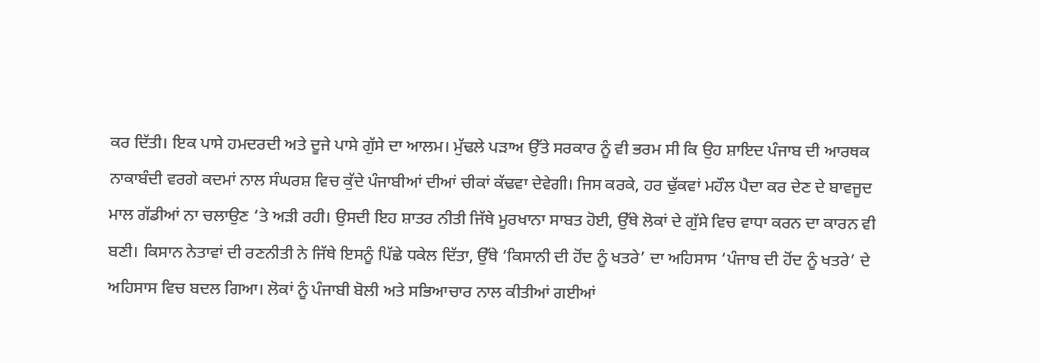ਕਰ ਦਿੱਤੀ। ਇਕ ਪਾਸੇ ਹਮਦਰਦੀ ਅਤੇ ਦੂਜੇ ਪਾਸੇ ਗੁੱਸੇ ਦਾ ਆਲਮ। ਮੁੱਢਲੇ ਪੜਾਅ ਉੱਤੇ ਸਰਕਾਰ ਨੂੰ ਵੀ ਭਰਮ ਸੀ ਕਿ ਉਹ ਸ਼ਾਇਦ ਪੰਜਾਬ ਦੀ ਆਰਥਕ ਨਾਕਾਬੰਦੀ ਵਰਗੇ ਕਦਮਾਂ ਨਾਲ ਸੰਘਰਸ਼ ਵਿਚ ਕੁੱਦੇ ਪੰਜਾਬੀਆਂ ਦੀਆਂ ਚੀਕਾਂ ਕੱਢਵਾ ਦੇਵੇਗੀ। ਜਿਸ ਕਰਕੇ, ਹਰ ਢੁੱਕਵਾਂ ਮਹੌਲ ਪੈਦਾ ਕਰ ਦੇਣ ਦੇ ਬਾਵਜੂਦ ਮਾਲ ਗੱਡੀਆਂ ਨਾ ਚਲਾਉਣ ‘ਤੇ ਅੜੀ ਰਹੀ। ਉਸਦੀ ਇਹ ਸ਼ਾਤਰ ਨੀਤੀ ਜਿੱਥੇ ਮੂਰਖਾਨਾ ਸਾਬਤ ਹੋਈ, ਉੱਥੇ ਲੋਕਾਂ ਦੇ ਗੁੱਸੇ ਵਿਚ ਵਾਧਾ ਕਰਨ ਦਾ ਕਾਰਨ ਵੀ ਬਣੀ। ਕਿਸਾਨ ਨੇਤਾਵਾਂ ਦੀ ਰਣਨੀਤੀ ਨੇ ਜਿੱਥੇ ਇਸਨੂੰ ਪਿੱਛੇ ਧਕੇਲ ਦਿੱਤਾ, ਉੱਥੇ ‘ਕਿਸਾਨੀ ਦੀ ਹੋਂਦ ਨੂੰ ਖਤਰੇ’ ਦਾ ਅਹਿਸਾਸ ‘ਪੰਜਾਬ ਦੀ ਹੋਂਦ ਨੂੰ ਖਤਰੇ’ ਦੇ ਅਹਿਸਾਸ ਵਿਚ ਬਦਲ ਗਿਆ। ਲੋਕਾਂ ਨੂੰ ਪੰਜਾਬੀ ਬੋਲੀ ਅਤੇ ਸਭਿਆਚਾਰ ਨਾਲ ਕੀਤੀਆਂ ਗਈਆਂ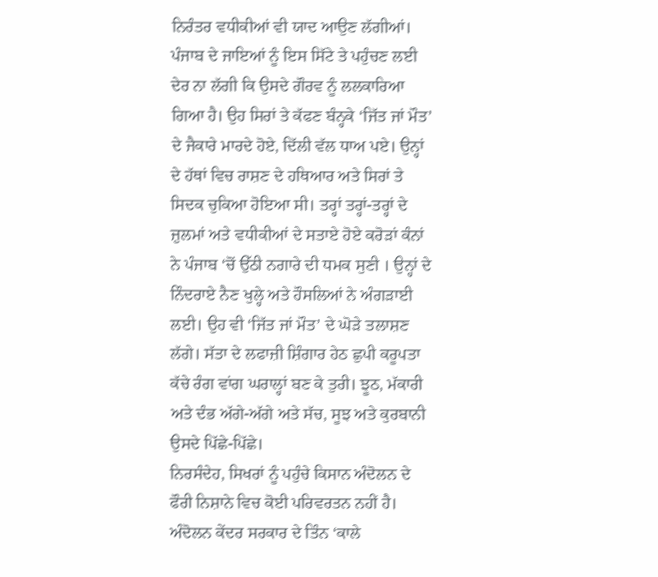ਨਿਰੰਤਰ ਵਧੀਕੀਆਂ ਵੀ ਯਾਦ ਆਉਣ ਲੱਗੀਆਂ। ਪੰਜਾਬ ਦੇ ਜਾਇਆਂ ਨੂੰ ਇਸ ਸਿੱਟੇ ਤੇ ਪਹੁੰਚਣ ਲਈ ਦੇਰ ਨਾ ਲੱਗੀ ਕਿ ਉਸਦੇ ਗੌਰਵ ਨੂੰ ਲਲਕਾਰਿਆ ਗਿਆ ਹੈ। ਉਹ ਸਿਰਾਂ ਤੇ ਕੱਫਣ ਬੰਨ੍ਹਕੇ ‘ਜਿੱਤ ਜਾਂ ਮੌਤ’ ਦੇ ਜੈਕਾਰੇ ਮਾਰਦੇ ਹੋਏ, ਦਿੱਲੀ ਵੱਲ ਧਾਅ ਪਏ। ਉਨ੍ਹਾਂ ਦੇ ਹੱਥਾਂ ਵਿਚ ਰਾਸ਼ਣ ਦੇ ਹਥਿਆਰ ਅਤੇ ਸਿਰਾਂ ਤੇ ਸਿਦਕ ਚੁਕਿਆ ਹੋਇਆ ਸੀ। ਤਰ੍ਹਾਂ ਤਰ੍ਹਾਂ-ਤਰ੍ਹਾਂ ਦੇ ਜ਼ੁਲਮਾਂ ਅਤੇ ਵਧੀਕੀਆਂ ਦੇ ਸਤਾਏ ਹੋਏ ਕਰੋੜਾਂ ਕੰਨਾਂ ਨੇ ਪੰਜਾਬ ‘ਚੋਂ ਉੱਠੀ ਨਗਾਰੇ ਦੀ ਧਮਕ ਸੁਣੀ । ਉਨ੍ਹਾਂ ਦੇ ਨਿੰਦਰਾਏ ਨੈਣ ਖੁਲ੍ਹੇ ਅਤੇ ਹੌਸਲਿਆਂ ਨੇ ਅੰਗੜਾਈ ਲਈ। ਉਹ ਵੀ ‘ਜਿੱਤ ਜਾਂ ਮੌਤ’ ਦੇ ਘੋੜੇ ਤਲਾਸ਼ਣ ਲੱਗੇ। ਸੱਤਾ ਦੇ ਲਫਾਜ਼ੀ ਸ਼ਿੰਗਾਰ ਹੇਠ ਛੁਪੀ ਕਰੂਪਤਾ ਕੱਚੇ ਰੰਗ ਵਾਂਗ ਘਰਾਲ੍ਹਾਂ ਬਣ ਕੇ ਤੁਰੀ। ਝੂਠ, ਮੱਕਾਰੀ ਅਤੇ ਦੰਭ ਅੱਗੇ-ਅੱਗੇ ਅਤੇ ਸੱਚ, ਸੂਝ ਅਤੇ ਕੁਰਬਾਨੀ ਉਸਦੇ ਪਿੱਛੇ-ਪਿੱਛੇ।
ਨਿਰਸੰਦੇਹ, ਸਿਖਰਾਂ ਨੂੰ ਪਹੁੰਚੇ ਕਿਸਾਨ ਅੰਦੋਲਨ ਦੇ ਫੌਰੀ ਨਿਸ਼ਾਨੇ ਵਿਚ ਕੋਈ ਪਰਿਵਰਤਨ ਨਹੀਂ ਹੈ। ਅੰਦੋਲਨ ਕੇਂਦਰ ਸਰਕਾਰ ਦੇ ਤਿੰਨ ‘ਕਾਲੇ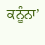ਕਨੂੰਨਾ’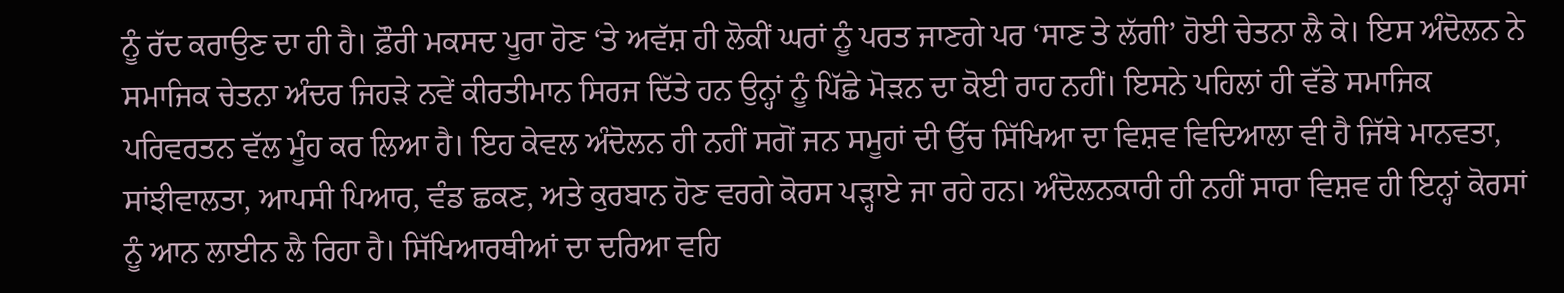ਨੂੰ ਰੱਦ ਕਰਾਉਣ ਦਾ ਹੀ ਹੈ। ਫ਼ੌਰੀ ਮਕਸਦ ਪੂਰਾ ਹੋਣ ‘ਤੇ ਅਵੱਸ਼ ਹੀ ਲੋਕੀਂ ਘਰਾਂ ਨੂੰ ਪਰਤ ਜਾਣਗੇ ਪਰ ‘ਸਾਣ ਤੇ ਲੱਗੀ’ ਹੋਈ ਚੇਤਨਾ ਲੈ ਕੇ। ਇਸ ਅੰਦੋਲਨ ਨੇ ਸਮਾਜਿਕ ਚੇਤਨਾ ਅੰਦਰ ਜਿਹੜੇ ਨਵੇਂ ਕੀਰਤੀਮਾਨ ਸਿਰਜ ਦਿੱਤੇ ਹਨ ਉਨ੍ਹਾਂ ਨੂੰ ਪਿੱਛੇ ਮੋੜਨ ਦਾ ਕੋਈ ਰਾਹ ਨਹੀਂ। ਇਸਨੇ ਪਹਿਲਾਂ ਹੀ ਵੱਡੇ ਸਮਾਜਿਕ ਪਰਿਵਰਤਨ ਵੱਲ ਮੂੰਹ ਕਰ ਲਿਆ ਹੈ। ਇਹ ਕੇਵਲ ਅੰਦੋਲਨ ਹੀ ਨਹੀਂ ਸਗੋਂ ਜਨ ਸਮੂਹਾਂ ਦੀ ਉੱਚ ਸਿੱਖਿਆ ਦਾ ਵਿਸ਼ਵ ਵਿਦਿਆਲਾ ਵੀ ਹੈ ਜਿੱਥੇ ਮਾਨਵਤਾ, ਸਾਂਝੀਵਾਲਤਾ, ਆਪਸੀ ਪਿਆਰ, ਵੰਡ ਛਕਣ, ਅਤੇ ਕੁਰਬਾਨ ਹੋਣ ਵਰਗੇ ਕੋਰਸ ਪੜ੍ਹਾਏ ਜਾ ਰਹੇ ਹਨ। ਅੰਦੋਲਨਕਾਰੀ ਹੀ ਨਹੀਂ ਸਾਰਾ ਵਿਸ਼ਵ ਹੀ ਇਨ੍ਹਾਂ ਕੋਰਸਾਂ ਨੂੰ ਆਨ ਲਾਈਨ ਲੈ ਰਿਹਾ ਹੈ। ਸਿੱਖਿਆਰਥੀਆਂ ਦਾ ਦਰਿਆ ਵਹਿ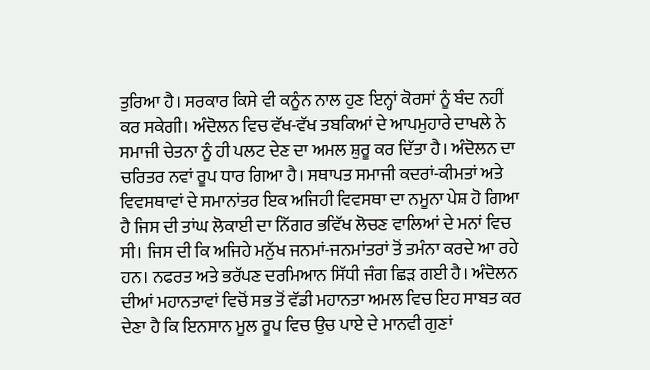ਤੁਰਿਆ ਹੈ। ਸਰਕਾਰ ਕਿਸੇ ਵੀ ਕਨੂੰਨ ਨਾਲ ਹੁਣ ਇਨ੍ਹਾਂ ਕੋਰਸਾਂ ਨੂੰ ਬੰਦ ਨਹੀਂ ਕਰ ਸਕੇਗੀ। ਅੰਦੋਲਨ ਵਿਚ ਵੱਖ-ਵੱਖ ਤਬਕਿਆਂ ਦੇ ਆਪਮੁਹਾਰੇ ਦਾਖਲੇ ਨੇ ਸਮਾਜੀ ਚੇਤਨਾ ਨੂੰ ਹੀ ਪਲਟ ਦੇਣ ਦਾ ਅਮਲ ਸ਼ੁਰੂ ਕਰ ਦਿੱਤਾ ਹੈ। ਅੰਦੋਲਨ ਦਾ ਚਰਿਤਰ ਨਵਾਂ ਰੂਪ ਧਾਰ ਗਿਆ ਹੈ। ਸਥਾਪਤ ਸਮਾਜੀ ਕਦਰਾਂ-ਕੀਮਤਾਂ ਅਤੇ ਵਿਵਸਥਾਵਾਂ ਦੇ ਸਮਾਨਾਂਤਰ ਇਕ ਅਜਿਹੀ ਵਿਵਸਥਾ ਦਾ ਨਮੂਨਾ ਪੇਸ਼ ਹੋ ਗਿਆ ਹੈ ਜਿਸ ਦੀ ਤਾਂਘ ਲੋਕਾਈ ਦਾ ਨਿੱਗਰ ਭਵਿੱਖ ਲੋਚਣ ਵਾਲਿਆਂ ਦੇ ਮਨਾਂ ਵਿਚ ਸੀ। ਜਿਸ ਦੀ ਕਿ ਅਜਿਹੇ ਮਨੁੱਖ ਜਨਮਾਂ-ਜਨਮਾਂਤਰਾਂ ਤੋਂ ਤਮੰਨਾ ਕਰਦੇ ਆ ਰਹੇ ਹਨ। ਨਫਰਤ ਅਤੇ ਭਰੱਪਣ ਦਰਮਿਆਨ ਸਿੱਧੀ ਜੰਗ ਛਿੜ ਗਈ ਹੈ। ਅੰਦੋਲਨ ਦੀਆਂ ਮਹਾਨਤਾਵਾਂ ਵਿਚੋਂ ਸਭ ਤੋਂ ਵੱਡੀ ਮਹਾਨਤਾ ਅਮਲ ਵਿਚ ਇਹ ਸਾਬਤ ਕਰ ਦੇਣਾ ਹੈ ਕਿ ਇਨਸਾਨ ਮੂਲ ਰੂਪ ਵਿਚ ਉਚ ਪਾਏ ਦੇ ਮਾਨਵੀ ਗੁਣਾਂ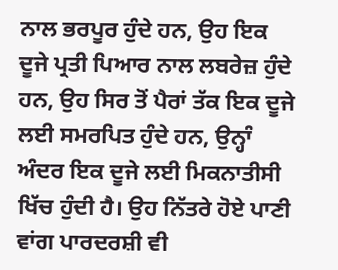ਨਾਲ ਭਰਪੂਰ ਹੁੰਦੇ ਹਨ, ਉਹ ਇਕ ਦੂਜੇ ਪ੍ਰਤੀ ਪਿਆਰ ਨਾਲ ਲਬਰੇਜ਼ ਹੁੰਦੇ ਹਨ, ਉਹ ਸਿਰ ਤੋਂ ਪੈਰਾਂ ਤੱਕ ਇਕ ਦੂਜੇ ਲਈ ਸਮਰਪਿਤ ਹੁੰਦੇ ਹਨ, ਉਨ੍ਹਾੰ ਅੰਦਰ ਇਕ ਦੂਜੇ ਲਈ ਮਿਕਨਾਤੀਸੀ ਖਿੱਚ ਹੁੰਦੀ ਹੈ। ਉਹ ਨਿੱਤਰੇ ਹੋਏ ਪਾਣੀ ਵਾਂਗ ਪਾਰਦਰਸ਼ੀ ਵੀ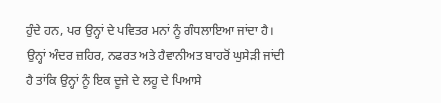ਹੁੰਦੇ ਹਨ, ਪਰ ਉਨ੍ਹਾਂ ਦੇ ਪਵਿਤਰ ਮਨਾਂ ਨੂੰ ਗੰਧਲਾਇਆ ਜਾਂਦਾ ਹੈ। ਉਨ੍ਹਾਂ ਅੰਦਰ ਜ਼ਹਿਰ, ਨਫਰਤ ਅਤੇ ਹੈਵਾਨੀਅਤ ਬਾਹਰੋਂ ਘੁਸੇੜੀ ਜਾਂਦੀ ਹੈ ਤਾਂਕਿ ਉਨ੍ਹਾਂ ਨੂੰ ਇਕ ਦੂਜੇ ਦੇ ਲਹੂ ਦੇ ਪਿਆਸੇ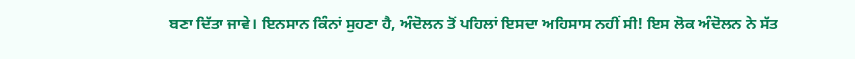ਬਣਾ ਦਿੱਤਾ ਜਾਵੇ। ਇਨਸਾਨ ਕਿੰਨਾਂ ਸੁਹਣਾ ਹੈ, ਅੰਦੋਲਨ ਤੋਂ ਪਹਿਲਾਂ ਇਸਦਾ ਅਹਿਸਾਸ ਨਹੀਂ ਸੀ! ਇਸ ਲੋਕ ਅੰਦੋਲਨ ਨੇ ਸੱਤ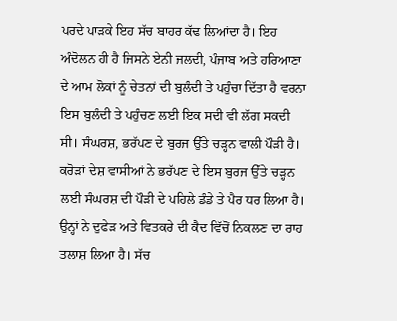ਪਰਦੇ ਪਾੜਕੇ ਇਹ ਸੱਚ ਬਾਹਰ ਕੱਢ ਲਿਆਂਦਾ ਹੈ। ਇਹ ਅੰਦੋਲਨ ਹੀ ਹੈ ਜਿਸਨੇ ਏਨੀ ਜਲਦੀ, ਪੰਜਾਬ ਅਤੇ ਹਰਿਆਣਾ ਦੇ ਆਮ ਲੋਕਾਂ ਨੂੰ ਚੇਤਨਾਂ ਦੀ ਬੁਲੰਦੀ ਤੇ ਪਹੁੰਚਾ ਦਿੱਤਾ ਹੈ ਵਰਨਾ ਇਸ ਬੁਲੰਦੀ ਤੇ ਪਹੁੰਚਣ ਲਈ ਇਕ ਸਦੀ ਵੀ ਲੱਗ ਸਕਦੀ ਸੀ। ਸੰਘਰਸ਼, ਭਰੱਪਣ ਦੇ ਬੁਰਜ ਉੱਤੇ ਚੜ੍ਹਨ ਵਾਲੀ ਪੌੜੀ ਹੈ। ਕਰੋੜਾਂ ਦੇਸ਼ ਵਾਸੀਆਂ ਨੇ ਭਰੱਪਣ ਦੇ ਇਸ ਬੁਰਜ ਉੱਤੇ ਚੜ੍ਹਨ ਲਈ ਸੰਘਰਸ਼ ਦੀ ਪੌੜੀ ਦੇ ਪਹਿਲੇ ਡੰਡੇ ਤੇ ਪੈਰ ਧਰ ਲਿਆ ਹੈ। ਉਨ੍ਹਾਂ ਨੇ ਦੁਫੇੜ ਅਤੇ ਵਿਤਕਰੇ ਦੀ ਕੈਦ ਵਿੱਚੋਂ ਨਿਕਲਣ ਦਾ ਰਾਹ ਤਲਾਸ਼ ਲਿਆ ਹੈ। ਸੱਚ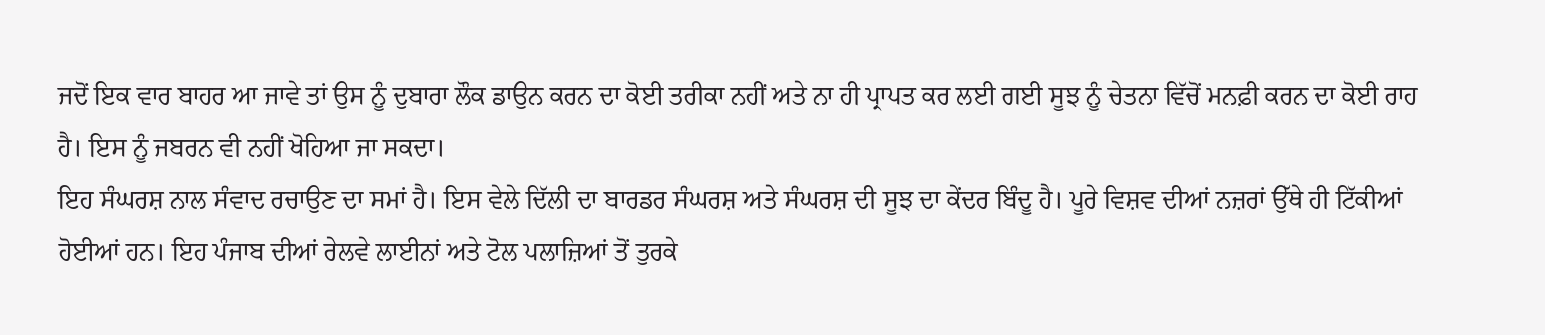ਜਦੋਂ ਇਕ ਵਾਰ ਬਾਹਰ ਆ ਜਾਵੇ ਤਾਂ ਉਸ ਨੂੰ ਦੁਬਾਰਾ ਲੌਕ ਡਾਉਨ ਕਰਨ ਦਾ ਕੋਈ ਤਰੀਕਾ ਨਹੀਂ ਅਤੇ ਨਾ ਹੀ ਪ੍ਰਾਪਤ ਕਰ ਲਈ ਗਈ ਸੂਝ ਨੂੰ ਚੇਤਨਾ ਵਿੱਚੋਂ ਮਨਫ਼ੀ ਕਰਨ ਦਾ ਕੋਈ ਰਾਹ ਹੈ। ਇਸ ਨੂੰ ਜਬਰਨ ਵੀ ਨਹੀਂ ਖੋਹਿਆ ਜਾ ਸਕਦਾ।
ਇਹ ਸੰਘਰਸ਼ ਨਾਲ ਸੰਵਾਦ ਰਚਾਉਣ ਦਾ ਸਮਾਂ ਹੈ। ਇਸ ਵੇਲੇ ਦਿੱਲੀ ਦਾ ਬਾਰਡਰ ਸੰਘਰਸ਼ ਅਤੇ ਸੰਘਰਸ਼ ਦੀ ਸੂਝ ਦਾ ਕੇਂਦਰ ਬਿੰਦੂ ਹੈ। ਪੂਰੇ ਵਿਸ਼ਵ ਦੀਆਂ ਨਜ਼ਰਾਂ ਉੱਥੇ ਹੀ ਟਿੱਕੀਆਂ ਹੋਈਆਂ ਹਨ। ਇਹ ਪੰਜਾਬ ਦੀਆਂ ਰੇਲਵੇ ਲਾਈਨਾਂ ਅਤੇ ਟੋਲ ਪਲਾਜ਼ਿਆਂ ਤੋਂ ਤੁਰਕੇ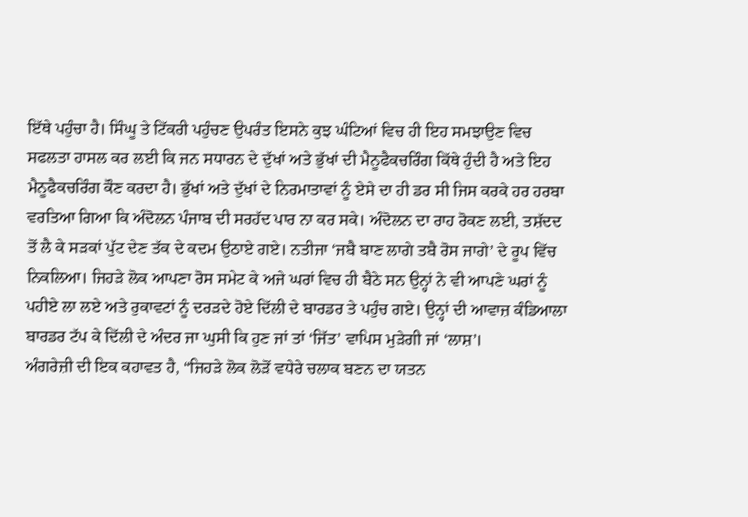ਇੱਥੇ ਪਹੁੰਚਾ ਹੈ। ਸਿੰਘੂ ਤੇ ਟਿੱਕਰੀ ਪਹੁੰਚਣ ਉਪਰੰਤ ਇਸਨੇ ਕੁਝ ਘੰਟਿਆਂ ਵਿਚ ਹੀ ਇਹ ਸਮਝਾਉਣ ਵਿਚ ਸਫਲਤਾ ਹਾਸਲ ਕਰ ਲਈ ਕਿ ਜਨ ਸਧਾਰਨ ਦੇ ਦੁੱਖਾਂ ਅਤੇ ਭੁੱਖਾਂ ਦੀ ਮੈਨੂਫੈਕਚਰਿੰਗ ਕਿੱਥੇ ਹੁੰਦੀ ਹੈ ਅਤੇ ਇਹ ਮੈਨੂਫੈਕਚਰਿੰਗ ਕੌਣ ਕਰਦਾ ਹੈ। ਭੁੱਖਾਂ ਅਤੇ ਦੁੱਖਾਂ ਦੇ ਨਿਰਮਾਤਾਵਾਂ ਨੂੰ ਏਸੇ ਦਾ ਹੀ ਡਰ ਸੀ ਜਿਸ ਕਰਕੇ ਹਰ ਹਰਬਾ ਵਰਤਿਆ ਗਿਆ ਕਿ ਅੰਦੋਲਨ ਪੰਜਾਬ ਦੀ ਸਰਹੱਦ ਪਾਰ ਨਾ ਕਰ ਸਕੇ। ਅੰਦੋਲਨ ਦਾ ਰਾਹ ਰੋਕਣ ਲਈ, ਤਸ਼ੱਦਦ ਤੋਂ ਲੈ ਕੇ ਸੜਕਾਂ ਪੁੱਟ ਦੇਣ ਤੱਕ ਦੇ ਕਦਮ ਉਠਾਏ ਗਏ। ਨਤੀਜਾ ‘ਜਬੈ ਬਾਣ ਲਾਗੇ ਤਬੈ ਰੋਸ ਜਾਗੇ’ ਦੇ ਰੂਪ ਵਿੱਚ ਨਿਕਲਿਆ। ਜਿਹੜੇ ਲੋਕ ਆਪਣਾ ਰੋਸ ਸਮੇਟ ਕੇ ਅਜੇ ਘਰਾਂ ਵਿਚ ਹੀ ਬੈਠੇ ਸਨ ਉਨ੍ਹਾਂ ਨੇ ਵੀ ਆਪਣੇ ਘਰਾਂ ਨੂੰ ਪਹੀਏ ਲਾ ਲਏ ਅਤੇ ਰੁਕਾਵਟਾਂ ਨੂੰ ਦਰੜਦੇ ਹੋਏ ਦਿੱਲੀ ਦੇ ਬਾਰਡਰ ਤੇ ਪਹੁੰਚ ਗਏ। ਉਨ੍ਹਾਂ ਦੀ ਆਵਾਜ਼ ਕੰਡਿਆਲਾ ਬਾਰਡਰ ਟੱਪ ਕੇ ਦਿੱਲੀ ਦੇ ਅੰਦਰ ਜਾ ਘੁਸੀ ਕਿ ਹੁਣ ਜਾਂ ਤਾਂ ‘ਜਿੱਤ’ ਵਾਪਿਸ ਮੁੜੇਗੀ ਜਾਂ ‘ਲਾਸ਼’।
ਅੰਗਰੇਜ਼ੀ ਦੀ ਇਕ ਕਹਾਵਤ ਹੈ, “ਜਿਹੜੇ ਲੋਕ ਲੋੜੋਂ ਵਧੇਰੇ ਚਲਾਕ ਬਣਨ ਦਾ ਯਤਨ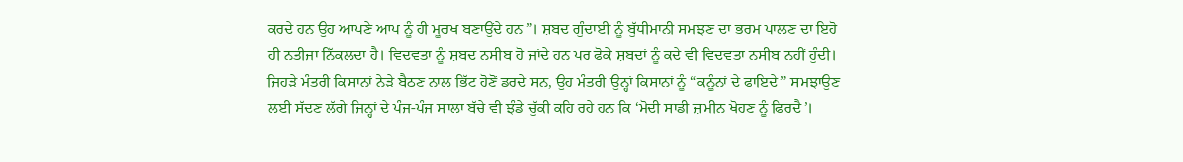ਕਰਦੇ ਹਨ ਉਹ ਆਪਣੇ ਆਪ ਨੂੰ ਹੀ ਮੂਰਖ ਬਣਾਉਂਦੇ ਹਨ”। ਸ਼ਬਦ ਗੁੰਦਾਈ ਨੂੰ ਬੁੱਧੀਮਾਨੀ ਸਮਝਣ ਦਾ ਭਰਮ ਪਾਲਣ ਦਾ ਇਹੋ ਹੀ ਨਤੀਜਾ ਨਿੱਕਲਦਾ ਹੈ। ਵਿਦਵਤਾ ਨੂੰ ਸ਼ਬਦ ਨਸੀਬ ਹੋ ਜਾਂਦੇ ਹਨ ਪਰ ਫੋਕੇ ਸ਼ਬਦਾਂ ਨੂੰ ਕਦੇ ਵੀ ਵਿਦਵਤਾ ਨਸੀਬ ਨਹੀਂ ਹੁੰਦੀ। ਜਿਹੜੇ ਮੰਤਰੀ ਕਿਸਾਨਾਂ ਨੇੜੇ ਬੈਠਣ ਨਾਲ ਭਿੱਟ ਹੋਣੋਂ ਡਰਦੇ ਸਨ, ਉਹ ਮੰਤਰੀ ਉਨ੍ਹਾਂ ਕਿਸਾਨਾਂ ਨੂੰ “ਕਨੂੰਨਾਂ ਦੇ ਫਾਇਦੇ” ਸਮਝਾਉਣ ਲਈ ਸੱਦਣ ਲੱਗੇ ਜਿਨ੍ਹਾਂ ਦੇ ਪੰਜ-ਪੰਜ ਸਾਲਾ ਬੱਚੇ ਵੀ ਝੰਡੇ ਚੁੱਕੀ ਕਹਿ ਰਹੇ ਹਨ ਕਿ ‘ਮੋਦੀ ਸਾਡੀ ਜ਼ਮੀਨ ਖੋਹਣ ਨੂੰ ਫਿਰਦੈ’।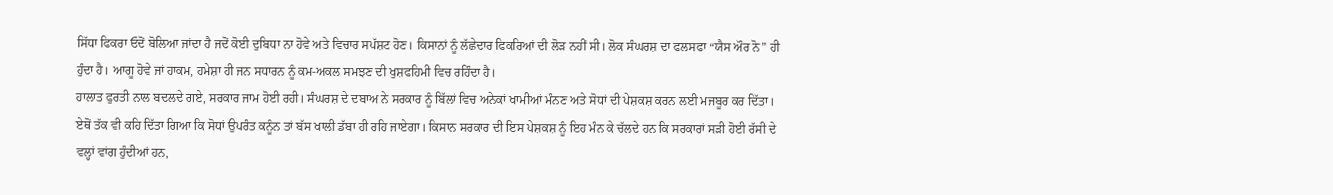ਸਿੱਧਾ ਫਿਕਰਾ ਓਦੋਂ ਬੋਲਿਆ ਜਾਂਦਾ ਹੈ ਜਦੋਂ ਕੋਈ ਦੁਬਿਧਾ ਨਾ ਹੋਵੇ ਅਤੇ ਵਿਚਾਰ ਸਪੱਸ਼ਟ ਹੋਣ। ਕਿਸਾਨਾਂ ਨੂੰ ਲੱਛੇਦਾਰ ਫਿਕਰਿਆਂ ਦੀ ਲੋੜ ਨਹੀਂ ਸੀ। ਲੋਕ ਸੰਘਰਸ਼ ਦਾ ਫਲਸਫਾ “ਯੈਸ ਔਰ ਨੋ” ਹੀ ਹੁੰਦਾ ਹੈ। ਆਗੂ ਹੋਵੇ ਜਾਂ ਹਾਕਮ, ਹਮੇਸ਼ਾ ਹੀ ਜਨ ਸਧਾਰਨ ਨੂੰ ਕਮ-ਅਕਲ ਸਮਝਣ ਦੀ ਖੁਸ਼ਫਹਿਮੀ ਵਿਚ ਰਹਿੰਦਾ ਹੈ।
ਹਾਲਾਤ ਫੁਰਤੀ ਨਾਲ ਬਦਲਦੇ ਗਏ, ਸਰਕਾਰ ਜਾਮ ਹੋਈ ਰਹੀ। ਸੰਘਰਸ਼ ਦੇ ਦਬਾਅ ਨੇ ਸਰਕਾਰ ਨੂੰ ਬਿੱਲਾਂ ਵਿਚ ਅਨੇਕਾਂ ਖਾਮੀਆਂ ਮੰਨਣ ਅਤੇ ਸੋਧਾਂ ਦੀ ਪੇਸ਼ਕਸ਼ ਕਰਨ ਲਈ ਮਜਬੂਰ ਕਰ ਦਿੱਤਾ। ਏਥੋਂ ਤੱਕ ਵੀ ਕਹਿ ਦਿੱਤਾ ਗਿਆ ਕਿ ਸੋਧਾਂ ਉਪਰੰਤ ਕਨੂੰਨ ਤਾਂ ਬੱਸ ਖਾਲੀ ਡੱਬਾ ਹੀ ਰਹਿ ਜਾਏਗਾ। ਕਿਸਾਨ ਸਰਕਾਰ ਦੀ ਇਸ ਪੇਸ਼ਕਸ਼ ਨੂੰ ਇਹ ਮੰਨ ਕੇ ਚੱਲਦੇ ਹਨ ਕਿ ਸਰਕਾਰਾਂ ਸੜੀ ਹੋਈ ਰੱਸੀ ਦੇ ਵਲ੍ਹਾਂ ਵਾਂਗ ਹੁੰਦੀਆਂ ਹਨ,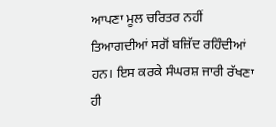ਆਪਣਾ ਮੂਲ ਚਰਿਤਰ ਨਹੀਂ ਤਿਆਗਦੀਆਂ ਸਗੋਂ ਬਜ਼ਿੱਦ ਰਹਿੰਦੀਆਂ ਹਨ। ਇਸ ਕਰਕੇ ਸੰਘਰਸ਼ ਜਾਰੀ ਰੱਖਣਾ ਹੀ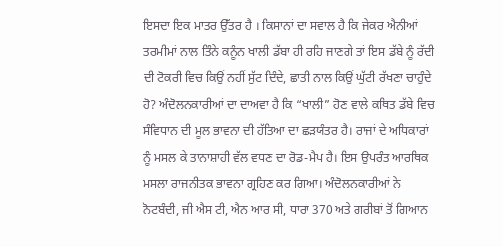ਇਸਦਾ ਇਕ ਮਾਤਰ ਉੱਤਰ ਹੈ । ਕਿਸਾਨਾਂ ਦਾ ਸਵਾਲ ਹੈ ਕਿ ਜੇਕਰ ਐਨੀਆਂ ਤਰਮੀਮਾਂ ਨਾਲ ਤਿੰਨੇ ਕਨੂੰਨ ਖਾਲੀ ਡੱਬਾ ਹੀ ਰਹਿ ਜਾਣਗੇ ਤਾਂ ਇਸ ਡੱਬੇ ਨੂੰ ਰੱਦੀ ਦੀ ਟੋਕਰੀ ਵਿਚ ਕਿਉਂ ਨਹੀਂ ਸੁੱਟ ਦਿੰਦੇ, ਛਾਤੀ ਨਾਲ ਕਿਉਂ ਘੁੱਟੀ ਰੱਖਣਾ ਚਾਹੁੰਦੇ ਹੋ? ਅੰਦੋਲਨਕਾਰੀਆਂ ਦਾ ਦਾਅਵਾ ਹੈ ਕਿ “ਖਾਲੀ” ਹੋਣ ਵਾਲੇ ਕਥਿਤ ਡੱਬੇ ਵਿਚ ਸੰਵਿਧਾਨ ਦੀ ਮੂਲ ਭਾਵਨਾ ਦੀ ਹੱਤਿਆ ਦਾ ਛੜਯੰਤਰ ਹੈ। ਰਾਜਾਂ ਦੇ ਅਧਿਕਾਰਾਂ ਨੂੰ ਮਸਲ ਕੇ ਤਾਨਾਸ਼ਾਹੀ ਵੱਲ ਵਧਣ ਦਾ ਰੋਡ-ਮੈਪ ਹੈ। ਇਸ ਉਪਰੰਤ ਆਰਥਿਕ ਮਸਲਾ ਰਾਜਨੀਤਕ ਭਾਵਨਾ ਗ੍ਰਹਿਣ ਕਰ ਗਿਆ। ਅੰਦੋਲਨਕਾਰੀਆਂ ਨੇ ਨੋਟਬੰਦੀ, ਜੀ ਐਸ ਟੀ, ਐਨ ਆਰ ਸੀ, ਧਾਰਾ 370 ਅਤੇ ਗਰੀਬਾਂ ਤੋਂ ਗਿਆਨ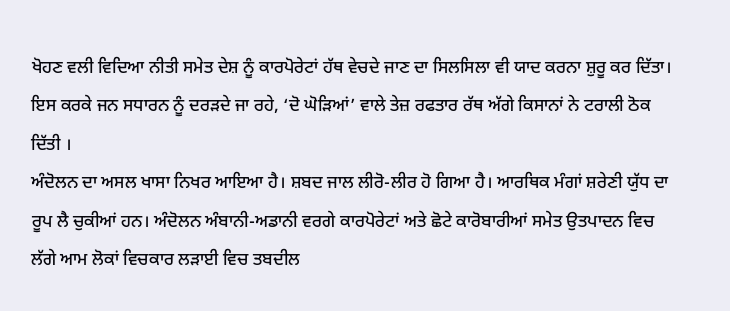ਖੋਹਣ ਵਲੀ ਵਿਦਿਆ ਨੀਤੀ ਸਮੇਤ ਦੇਸ਼ ਨੂੰ ਕਾਰਪੋਰੇਟਾਂ ਹੱਥ ਵੇਚਦੇ ਜਾਣ ਦਾ ਸਿਲਸਿਲਾ ਵੀ ਯਾਦ ਕਰਨਾ ਸ਼ੁਰੂ ਕਰ ਦਿੱਤਾ। ਇਸ ਕਰਕੇ ਜਨ ਸਧਾਰਨ ਨੂੰ ਦਰੜਦੇ ਜਾ ਰਹੇ, ‘ਦੋ ਘੋੜਿਆਂ’ ਵਾਲੇ ਤੇਜ਼ ਰਫਤਾਰ ਰੱਥ ਅੱਗੇ ਕਿਸਾਨਾਂ ਨੇ ਟਰਾਲੀ ਠੋਕ ਦਿੱਤੀ ।
ਅੰਦੋਲਨ ਦਾ ਅਸਲ ਖਾਸਾ ਨਿਖਰ ਆਇਆ ਹੈ। ਸ਼ਬਦ ਜਾਲ ਲੀਰੋ-ਲੀਰ ਹੋ ਗਿਆ ਹੈ। ਆਰਥਿਕ ਮੰਗਾਂ ਸ਼ਰੇਣੀ ਯੁੱਧ ਦਾ ਰੂਪ ਲੈ ਚੁਕੀਆਂ ਹਨ। ਅੰਦੋਲਨ ਅੰਬਾਨੀ-ਅਡਾਨੀ ਵਰਗੇ ਕਾਰਪੋਰੇਟਾਂ ਅਤੇ ਛੋਟੇ ਕਾਰੋਬਾਰੀਆਂ ਸਮੇਤ ਉਤਪਾਦਨ ਵਿਚ ਲੱਗੇ ਆਮ ਲੋਕਾਂ ਵਿਚਕਾਰ ਲੜਾਈ ਵਿਚ ਤਬਦੀਲ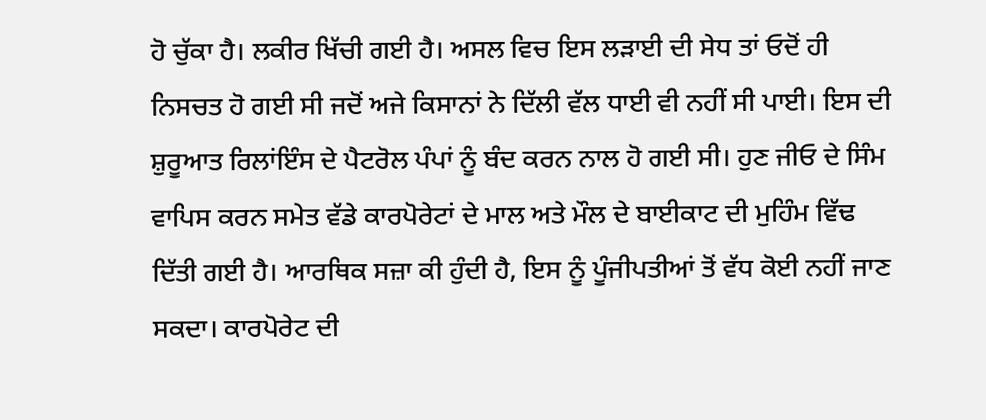ਹੋ ਚੁੱਕਾ ਹੈ। ਲਕੀਰ ਖਿੱਚੀ ਗਈ ਹੈ। ਅਸਲ ਵਿਚ ਇਸ ਲੜਾਈ ਦੀ ਸੇਧ ਤਾਂ ਓਦੋਂ ਹੀ ਨਿਸਚਤ ਹੋ ਗਈ ਸੀ ਜਦੋਂ ਅਜੇ ਕਿਸਾਨਾਂ ਨੇ ਦਿੱਲੀ ਵੱਲ ਧਾਈ ਵੀ ਨਹੀਂ ਸੀ ਪਾਈ। ਇਸ ਦੀ ਸ਼ੁਰੂਆਤ ਰਿਲਾਂਇੰਸ ਦੇ ਪੈਟਰੋਲ ਪੰਪਾਂ ਨੂੰ ਬੰਦ ਕਰਨ ਨਾਲ ਹੋ ਗਈ ਸੀ। ਹੁਣ ਜੀਓ ਦੇ ਸਿੰਮ ਵਾਪਿਸ ਕਰਨ ਸਮੇਤ ਵੱਡੇ ਕਾਰਪੋਰੇਟਾਂ ਦੇ ਮਾਲ ਅਤੇ ਮੌਲ ਦੇ ਬਾਈਕਾਟ ਦੀ ਮੁਹਿੰਮ ਵਿੱਢ ਦਿੱਤੀ ਗਈ ਹੈ। ਆਰਥਿਕ ਸਜ਼ਾ ਕੀ ਹੁੰਦੀ ਹੈ, ਇਸ ਨੂੰ ਪੂੰਜੀਪਤੀਆਂ ਤੋਂ ਵੱਧ ਕੋਈ ਨਹੀਂ ਜਾਣ ਸਕਦਾ। ਕਾਰਪੋਰੇਟ ਦੀ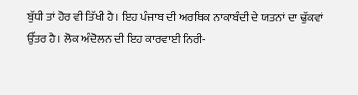ਬੁੱਧੀ ਤਾਂ ਹੋਰ ਵੀ ਤਿੱਖੀ ਹੈ। ਇਹ ਪੰਜਾਬ ਦੀ ਅਰਥਿਕ ਨਾਕਾਬੰਦੀ ਦੇ ਯਤਨਾਂ ਦਾ ਢੁੱਕਵਾਂ ਉੱਤਰ ਹੈ। ਲੋਕ ਅੰਦੋਲਨ ਦੀ ਇਹ ਕਾਰਵਾਈ ਨਿਰੀ-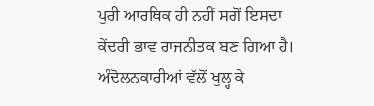ਪੁਰੀ ਆਰਥਿਕ ਹੀ ਨਹੀਂ ਸਗੋਂ ਇਸਦਾ ਕੇਂਦਰੀ ਭਾਵ ਰਾਜਨੀਤਕ ਬਣ ਗਿਆ ਹੈ। ਅੰਦੋਲਨਕਾਰੀਆਂ ਵੱਲੋਂ ਖੁਲ੍ਹ ਕੇ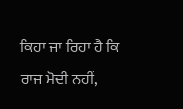ਕਿਹਾ ਜਾ ਰਿਹਾ ਹੈ ਕਿ ਰਾਜ ਮੋਦੀ ਨਹੀਂ,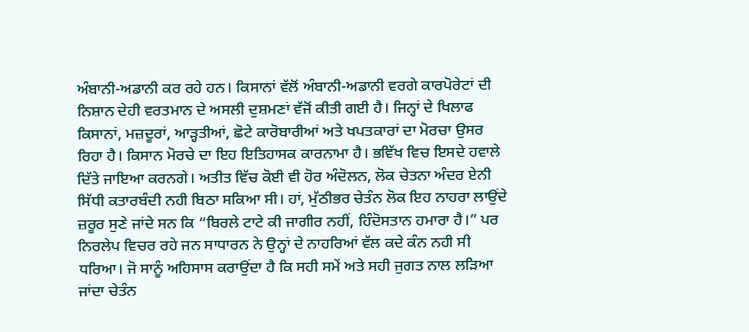ਅੰਬਾਨੀ-ਅਡਾਨੀ ਕਰ ਰਹੇ ਹਨ। ਕਿਸਾਨਾਂ ਵੱਲੋਂ ਅੰਬਾਨੀ-ਅਡਾਨੀ ਵਰਗੇ ਕਾਰਪੋਰੇਟਾਂ ਦੀ ਨਿਸ਼ਾਨ ਦੇਹੀ ਵਰਤਮਾਨ ਦੇ ਅਸਲੀ ਦੁਸ਼ਮਣਾਂ ਵੱਜੋਂ ਕੀਤੀ ਗਈ ਹੈ। ਜਿਨ੍ਹਾਂ ਦੇ ਖਿਲਾਫ ਕਿਸਾਨਾਂ, ਮਜ਼ਦੂਰਾਂ, ਆੜ੍ਹਤੀਆਂ, ਛੋਟੇ ਕਾਰੋਬਾਰੀਆਂ ਅਤੇ ਖਪਤਕਾਰਾਂ ਦਾ ਮੋਰਚਾ ਉਸਰ ਰਿਹਾ ਹੈ। ਕਿਸਾਨ ਮੋਰਚੇ ਦਾ ਇਹ ਇਤਿਹਾਸਕ ਕਾਰਨਾਮਾ ਹੈ। ਭਵਿੱਖ ਵਿਚ ਇਸਦੇ ਹਵਾਲੇ ਦਿੱਤੇ ਜਾਇਆ ਕਰਨਗੇ। ਅਤੀਤ ਵਿੱਚ ਕੋਈ ਵੀ ਹੋਰ ਅੰਦੋਲਨ, ਲੋਕ ਚੇਤਨਾ ਅੰਦਰ ਏਨੀ ਸਿੱਧੀ ਕਤਾਰਬੰਦੀ ਨਹੀ ਬਿਠਾ ਸਕਿਆ ਸੀ। ਹਾਂ, ਮੁੱਠੀਭਰ ਚੇਤੰਨ ਲੋਕ ਇਹ ਨਾਹਰਾ ਲਾਉਂਦੇ ਜ਼ਰੂਰ ਸੁਣੇ ਜਾਂਦੇ ਸਨ ਕਿ “ਬਿਰਲੇ ਟਾਟੇ ਕੀ ਜਾਗੀਰ ਨਹੀਂ, ਹਿੰਦੋਸਤਾਨ ਹਮਾਰਾ ਹੈ।” ਪਰ ਨਿਰਲੇਪ ਵਿਚਰ ਰਹੇ ਜਨ ਸਾਧਾਰਨ ਨੇ ਉਨ੍ਹਾਂ ਦੇ ਨਾਹਰਿਆਂ ਵੱਲ ਕਦੇ ਕੰਨ ਨਹੀ ਸੀ ਧਰਿਆ। ਜੋ ਸਾਨੂੰ ਅਹਿਸਾਸ ਕਰਾਉਂਦਾ ਹੈ ਕਿ ਸਹੀ ਸਮੇਂ ਅਤੇ ਸਹੀ ਜੁਗਤ ਨਾਲ ਲੜਿਆ ਜਾਂਦਾ ਚੇਤੰਨ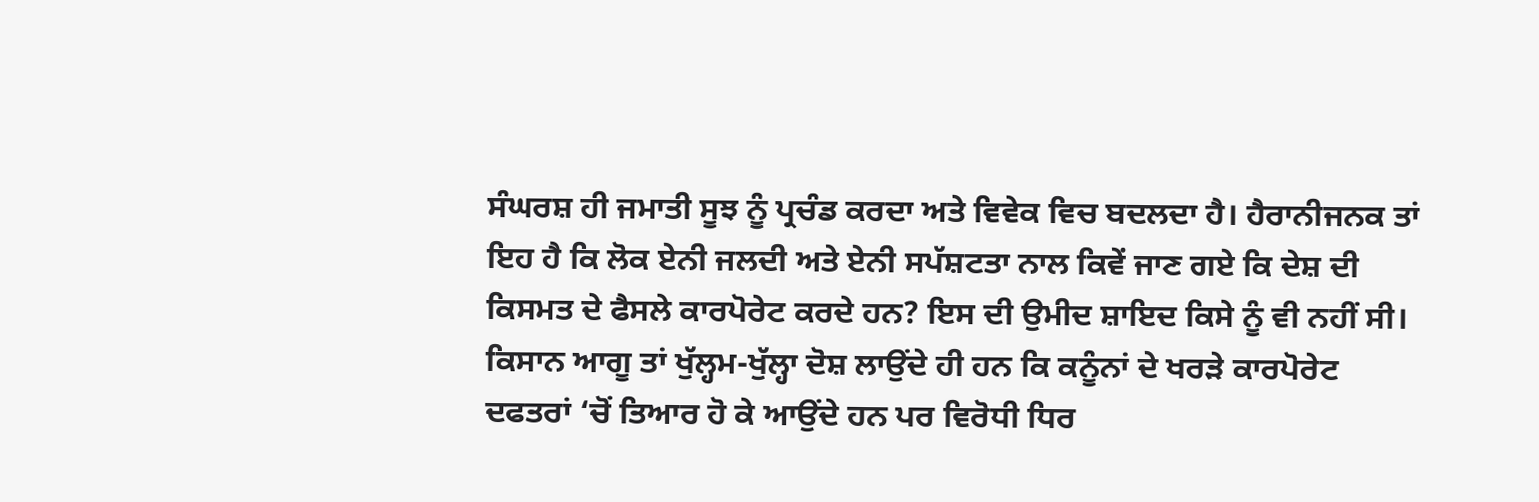ਸੰਘਰਸ਼ ਹੀ ਜਮਾਤੀ ਸੂਝ ਨੂੰ ਪ੍ਰਚੰਡ ਕਰਦਾ ਅਤੇ ਵਿਵੇਕ ਵਿਚ ਬਦਲਦਾ ਹੈ। ਹੈਰਾਨੀਜਨਕ ਤਾਂ ਇਹ ਹੈ ਕਿ ਲੋਕ ਏਨੀ ਜਲਦੀ ਅਤੇ ਏਨੀ ਸਪੱਸ਼ਟਤਾ ਨਾਲ ਕਿਵੇਂ ਜਾਣ ਗਏ ਕਿ ਦੇਸ਼ ਦੀ ਕਿਸਮਤ ਦੇ ਫੈਸਲੇ ਕਾਰਪੋਰੇਟ ਕਰਦੇ ਹਨ? ਇਸ ਦੀ ਉਮੀਦ ਸ਼ਾਇਦ ਕਿਸੇ ਨੂੰ ਵੀ ਨਹੀਂ ਸੀ। ਕਿਸਾਨ ਆਗੂ ਤਾਂ ਖੁੱਲ੍ਹਮ-ਖੁੱਲ੍ਹਾ ਦੋਸ਼ ਲਾਉਂਦੇ ਹੀ ਹਨ ਕਿ ਕਨੂੰਨਾਂ ਦੇ ਖਰੜੇ ਕਾਰਪੋਰੇਟ ਦਫਤਰਾਂ ‘ਚੋਂ ਤਿਆਰ ਹੋ ਕੇ ਆਉਂਦੇ ਹਨ ਪਰ ਵਿਰੋਧੀ ਧਿਰ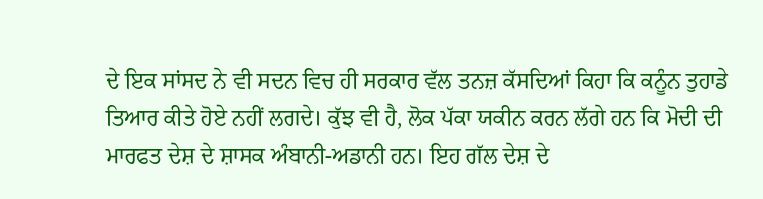ਦੇ ਇਕ ਸਾਂਸਦ ਨੇ ਵੀ ਸਦਨ ਵਿਚ ਹੀ ਸਰਕਾਰ ਵੱਲ ਤਨਜ਼ ਕੱਸਦਿਆਂ ਕਿਹਾ ਕਿ ਕਨੂੰਨ ਤੁਹਾਡੇ ਤਿਆਰ ਕੀਤੇ ਹੋਏ ਨਹੀਂ ਲਗਦੇ। ਕੁੱਝ ਵੀ ਹੈ, ਲੋਕ ਪੱਕਾ ਯਕੀਨ ਕਰਨ ਲੱਗੇ ਹਨ ਕਿ ਮੋਦੀ ਦੀ ਮਾਰਫਤ ਦੇਸ਼ ਦੇ ਸ਼ਾਸਕ ਅੰਬਾਨੀ-ਅਡਾਨੀ ਹਨ। ਇਹ ਗੱਲ ਦੇਸ਼ ਦੇ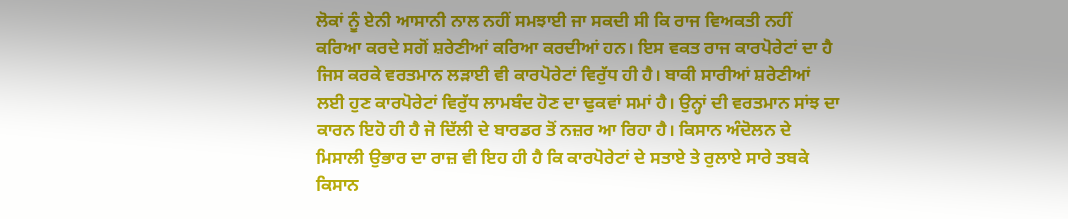ਲੋਕਾਂ ਨੂੰ ਏਨੀ ਆਸਾਨੀ ਨਾਲ ਨਹੀਂ ਸਮਝਾਈ ਜਾ ਸਕਦੀ ਸੀ ਕਿ ਰਾਜ ਵਿਅਕਤੀ ਨਹੀਂ ਕਰਿਆ ਕਰਦੇ ਸਗੋਂ ਸ਼ਰੇਣੀਆਂ ਕਰਿਆ ਕਰਦੀਆਂ ਹਨ। ਇਸ ਵਕਤ ਰਾਜ ਕਾਰਪੋਰੇਟਾਂ ਦਾ ਹੈ ਜਿਸ ਕਰਕੇ ਵਰਤਮਾਨ ਲੜਾਈ ਵੀ ਕਾਰਪੋਰੇਟਾਂ ਵਿਰੁੱਧ ਹੀ ਹੈ। ਬਾਕੀ ਸਾਰੀਆਂ ਸ਼ਰੇਣੀਆਂ ਲਈ ਹੁਣ ਕਾਰਪੋਰੇਟਾਂ ਵਿਰੁੱਧ ਲਾਮਬੰਦ ਹੋਣ ਦਾ ਢੁਕਵਾਂ ਸਮਾਂ ਹੈ। ਉਨ੍ਹਾਂ ਦੀ ਵਰਤਮਾਨ ਸਾਂਝ ਦਾ ਕਾਰਨ ਇਹੋ ਹੀ ਹੈ ਜੋ ਦਿੱਲੀ ਦੇ ਬਾਰਡਰ ਤੋਂ ਨਜ਼ਰ ਆ ਰਿਹਾ ਹੈ। ਕਿਸਾਨ ਅੰਦੋਲਨ ਦੇ ਮਿਸਾਲੀ ਉਭਾਰ ਦਾ ਰਾਜ਼ ਵੀ ਇਹ ਹੀ ਹੈ ਕਿ ਕਾਰਪੋਰੇਟਾਂ ਦੇ ਸਤਾਏ ਤੇ ਰੁਲਾਏ ਸਾਰੇ ਤਬਕੇ ਕਿਸਾਨ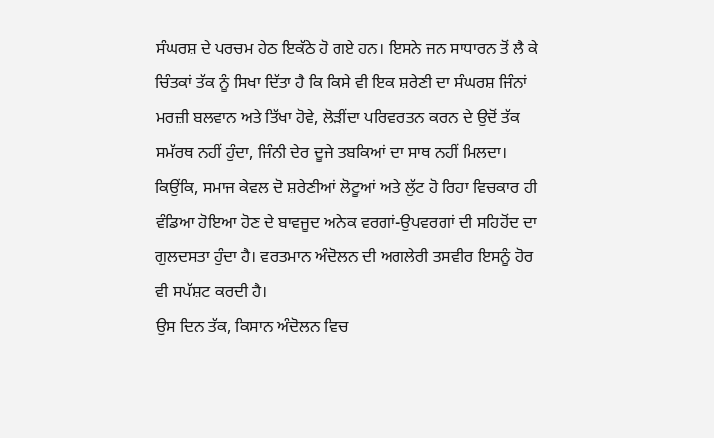ਸੰਘਰਸ਼ ਦੇ ਪਰਚਮ ਹੇਠ ਇਕੱਠੇ ਹੋ ਗਏ ਹਨ। ਇਸਨੇ ਜਨ ਸਾਧਾਰਨ ਤੋਂ ਲੈ ਕੇ ਚਿੰਤਕਾਂ ਤੱਕ ਨੂੰ ਸਿਖਾ ਦਿੱਤਾ ਹੈ ਕਿ ਕਿਸੇ ਵੀ ਇਕ ਸ਼ਰੇਣੀ ਦਾ ਸੰਘਰਸ਼ ਜਿੰਨਾਂ ਮਰਜ਼ੀ ਬਲਵਾਨ ਅਤੇ ਤਿੱਖਾ ਹੋਵੇ, ਲੋੜੀਂਦਾ ਪਰਿਵਰਤਨ ਕਰਨ ਦੇ ਉਦੋਂ ਤੱਕ ਸਮੱਰਥ ਨਹੀਂ ਹੁੰਦਾ, ਜਿੰਨੀ ਦੇਰ ਦੂਜੇ ਤਬਕਿਆਂ ਦਾ ਸਾਥ ਨਹੀਂ ਮਿਲਦਾ। ਕਿਉਂਕਿ, ਸਮਾਜ ਕੇਵਲ ਦੋ ਸ਼ਰੇਣੀਆਂ ਲੋਟੂਆਂ ਅਤੇ ਲੁੱਟ ਹੋ ਰਿਹਾ ਵਿਚਕਾਰ ਹੀ ਵੰਡਿਆ ਹੋਇਆ ਹੋਣ ਦੇ ਬਾਵਜੂਦ ਅਨੇਕ ਵਰਗਾਂ-ਉਪਵਰਗਾਂ ਦੀ ਸਹਿਹੋਂਦ ਦਾ ਗੁਲਦਸਤਾ ਹੁੰਦਾ ਹੈ। ਵਰਤਮਾਨ ਅੰਦੋਲਨ ਦੀ ਅਗਲੇਰੀ ਤਸਵੀਰ ਇਸਨੂੰ ਹੋਰ ਵੀ ਸਪੱਸ਼ਟ ਕਰਦੀ ਹੈ।
ਉਸ ਦਿਨ ਤੱਕ, ਕਿਸਾਨ ਅੰਦੋਲਨ ਵਿਚ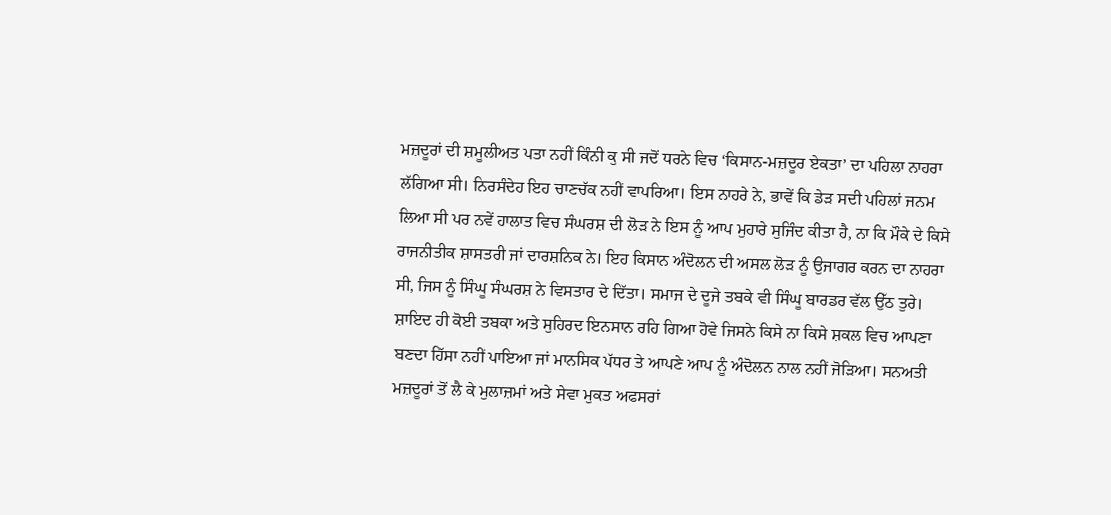ਮਜ਼ਦੂਰਾਂ ਦੀ ਸ਼ਮੂਲੀਅਤ ਪਤਾ ਨਹੀਂ ਕਿੰਨੀ ਕੁ ਸੀ ਜਦੋਂ ਧਰਨੇ ਵਿਚ ‘ਕਿਸਾਨ-ਮਜ਼ਦੂਰ ਏਕਤਾ’ ਦਾ ਪਹਿਲਾ ਨਾਹਰਾ ਲੱਗਿਆ ਸੀ। ਨਿਰਸੰਦੇਹ ਇਹ ਚਾਣਚੱਕ ਨਹੀਂ ਵਾਪਰਿਆ। ਇਸ ਨਾਹਰੇ ਨੇ, ਭਾਵੇਂ ਕਿ ਡੇੜ ਸਦੀ ਪਹਿਲਾਂ ਜਨਮ ਲਿਆ ਸੀ ਪਰ ਨਵੇਂ ਹਾਲਾਤ ਵਿਚ ਸੰਘਰਸ਼ ਦੀ ਲੋੜ ਨੇ ਇਸ ਨੂੰ ਆਪ ਮੁਹਾਰੇ ਸੁਜਿੰਦ ਕੀਤਾ ਹੈ, ਨਾ ਕਿ ਮੌਕੇ ਦੇ ਕਿਸੇ ਰਾਜਨੀਤੀਕ ਸ਼ਾਸਤਰੀ ਜਾਂ ਦਾਰਸ਼ਨਿਕ ਨੇ। ਇਹ ਕਿਸਾਨ ਅੰਦੋਲਨ ਦੀ ਅਸਲ ਲੋੜ ਨੂੰ ਉਜਾਗਰ ਕਰਨ ਦਾ ਨਾਹਰਾ ਸੀ, ਜਿਸ ਨੂੰ ਸਿੰਘੂ ਸੰਘਰਸ਼ ਨੇ ਵਿਸਤਾਰ ਦੇ ਦਿੱਤਾ। ਸਮਾਜ ਦੇ ਦੂਜੇ ਤਬਕੇ ਵੀ ਸਿੰਘੂ ਬਾਰਡਰ ਵੱਲ ਉੱਠ ਤੁਰੇ। ਸ਼ਾਇਦ ਹੀ ਕੋਈ ਤਬਕਾ ਅਤੇ ਸੁਹਿਰਦ ਇਨਸਾਨ ਰਹਿ ਗਿਆ ਹੋਵੇ ਜਿਸਨੇ ਕਿਸੇ ਨਾ ਕਿਸੇ ਸ਼ਕਲ ਵਿਚ ਆਪਣਾ ਬਣਦਾ ਹਿੱਸਾ ਨਹੀਂ ਪਾਇਆ ਜਾਂ ਮਾਨਸਿਕ ਪੱਧਰ ਤੇ ਆਪਣੇ ਆਪ ਨੂੰ ਅੰਦੋਲਨ ਨਾਲ ਨਹੀਂ ਜੋੜਿਆ। ਸਨਅਤੀ ਮਜ਼ਦੂਰਾਂ ਤੋਂ ਲੈ ਕੇ ਮੁਲਾਜ਼ਮਾਂ ਅਤੇ ਸੇਵਾ ਮੁਕਤ ਅਫਸਰਾਂ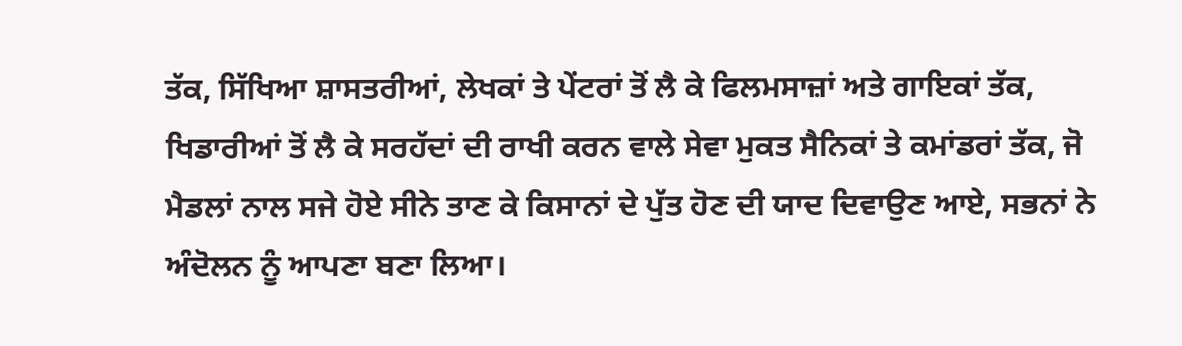ਤੱਕ, ਸਿੱਖਿਆ ਸ਼ਾਸਤਰੀਆਂ, ਲੇਖਕਾਂ ਤੇ ਪੇਂਟਰਾਂ ਤੋਂ ਲੈ ਕੇ ਫਿਲਮਸਾਜ਼ਾਂ ਅਤੇ ਗਾਇਕਾਂ ਤੱਕ, ਖਿਡਾਰੀਆਂ ਤੋਂ ਲੈ ਕੇ ਸਰਹੱਦਾਂ ਦੀ ਰਾਖੀ ਕਰਨ ਵਾਲੇ ਸੇਵਾ ਮੁਕਤ ਸੈਨਿਕਾਂ ਤੇ ਕਮਾਂਡਰਾਂ ਤੱਕ, ਜੋ ਮੈਡਲਾਂ ਨਾਲ ਸਜੇ ਹੋਏ ਸੀਨੇ ਤਾਣ ਕੇ ਕਿਸਾਨਾਂ ਦੇ ਪੁੱਤ ਹੋਣ ਦੀ ਯਾਦ ਦਿਵਾਉਣ ਆਏ, ਸਭਨਾਂ ਨੇ ਅੰਦੋਲਨ ਨੂੰ ਆਪਣਾ ਬਣਾ ਲਿਆ।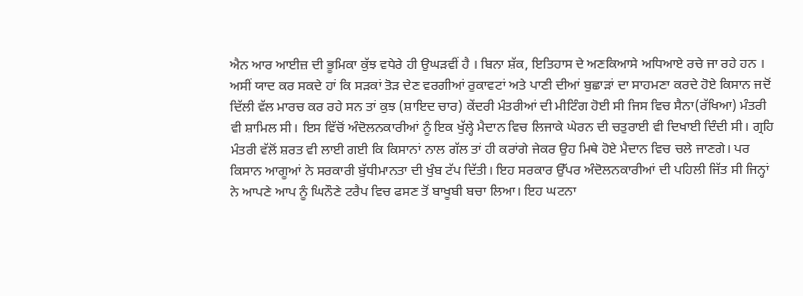ਐਨ ਆਰ ਆਈਜ਼ ਦੀ ਭੂਮਿਕਾ ਕੁੱਝ ਵਧੇਰੇ ਹੀ ਉਘੜਵੀਂ ਹੈ । ਬਿਨਾ ਸ਼ੱਕ, ਇਤਿਹਾਸ ਦੇ ਅਣਕਿਆਸੇ ਅਧਿਆਏ ਰਚੇ ਜਾ ਰਹੇ ਹਨ ।
ਅਸੀਂ ਯਾਦ ਕਰ ਸਕਦੇ ਹਾਂ ਕਿ ਸੜਕਾਂ ਤੋੜ ਦੇਣ ਵਰਗੀਆਂ ਰੁਕਾਵਟਾਂ ਅਤੇ ਪਾਣੀ ਦੀਆਂ ਬੁਛਾੜਾਂ ਦਾ ਸਾਹਮਣਾ ਕਰਦੇ ਹੋਏ ਕਿਸਾਨ ਜਦੋਂ ਦਿੱਲੀ ਵੱਲ ਮਾਰਚ ਕਰ ਰਹੇ ਸਨ ਤਾਂ ਕੁਝ (ਸ਼ਾਇਦ ਚਾਰ) ਕੇਂਦਰੀ ਮੰਤਰੀਆਂ ਦੀ ਮੀਟਿੰਗ ਹੋਈ ਸੀ ਜਿਸ ਵਿਚ ਸੈਨਾ(ਰੱਖਿਆ) ਮੰਤਰੀ ਵੀ ਸ਼ਾਮਿਲ ਸੀ। ਇਸ ਵਿੱਚੋਂ ਅੰਦੋਲਨਕਾਰੀਆਂ ਨੂੰ ਇਕ ਖੁੱਲ੍ਹੇ ਮੈਦਾਨ ਵਿਚ ਲਿਜਾਕੇ ਘੇਰਨ ਦੀ ਚਤੁਰਾਈ ਵੀ ਦਿਖਾਈ ਦਿੰਦੀ ਸੀ। ਗ੍ਰਹਿ ਮੰਤਰੀ ਵੱਲੋਂ ਸ਼ਰਤ ਵੀ ਲਾਈ ਗਈ ਕਿ ਕਿਸਾਨਾਂ ਨਾਲ ਗੱਲ ਤਾਂ ਹੀ ਕਰਾਂਗੇ ਜੇਕਰ ਉਹ ਮਿਥੇ ਹੋਏ ਮੈਦਾਨ ਵਿਚ ਚਲੇ ਜਾਣਗੇ। ਪਰ ਕਿਸਾਨ ਆਗੂਆਂ ਨੇ ਸਰਕਾਰੀ ਬੁੱਧੀਮਾਨਤਾ ਦੀ ਖੁੰਬ ਟੱਪ ਦਿੱਤੀ। ਇਹ ਸਰਕਾਰ ਉੱਪਰ ਅੰਦੋਲਨਕਾਰੀਆਂ ਦੀ ਪਹਿਲੀ ਜਿੱਤ ਸੀ ਜਿਨ੍ਹਾਂ ਨੇ ਆਪਣੇ ਆਪ ਨੂੰ ਘਿਨੌਣੇ ਟਰੈਪ ਵਿਚ ਫਸਣ ਤੋਂ ਬਾਖੂਬੀ ਬਚਾ ਲਿਆ। ਇਹ ਘਟਨਾ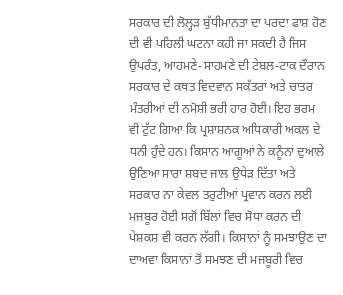ਸਰਕਾਰ ਦੀ ਲੋਲ੍ਹੜ ਬੁੱਧੀਮਾਨਤਾ ਦਾ ਪਰਦਾ ਫਾਸ਼ ਹੋਣ ਦੀ ਵੀ ਪਹਿਲੀ ਘਟਨਾ ਕਹੀ ਜਾ ਸਕਦੀ ਹੈ ਜਿਸ ਉਪਰੰਤ, ਆਹਮਣੇ-ਸਾਹਮਣੇ ਦੀ ਟੇਬਲ-ਟਾਕ ਦੌਰਾਨ ਸਰਕਾਰ ਦੇ ਕਥਤ ਵਿਦਵਾਨ ਸਕੱਤਰਾਂ ਅਤੇ ਚਾਤਰ ਮੰਤਰੀਆਂ ਦੀ ਨਮੋਸ਼ੀ ਭਰੀ ਹਾਰ ਹੋਈ। ਇਹ ਭਰਮ ਵੀ ਟੁੱਟ ਗਿਆ ਕਿ ਪ੍ਰਸ਼ਾਸ਼ਨਕ ਅਧਿਕਾਰੀ ਅਕਲ ਦੇ ਧਨੀ ਹੁੰਦੇ ਹਨ। ਕਿਸਾਨ ਆਗੂਆਂ ਨੇ ਕਨੂੰਨਾਂ ਦੁਆਲੇ ਉਣਿਆ ਸਾਰਾ ਸ਼ਬਦ ਜਾਲ ਉਧੇੜ ਦਿੱਤਾ ਅਤੇ ਸਰਕਾਰ ਨਾ ਕੇਵਲ ਤਰੁਟੀਆਂ ਪ੍ਰਵਾਨ ਕਰਨ ਲਈ ਮਜਬੂਰ ਹੋਈ ਸਗੋਂ ਬਿੱਲਾਂ ਵਿਚ ਸੋਧਾ ਕਰਨ ਦੀ ਪੇਸ਼ਕਸ਼ ਵੀ ਕਰਨ ਲੱਗੀ। ਕਿਸਾਨਾਂ ਨੂੰ ਸਮਝਾਉਣ ਦਾ ਦਾਅਵਾ ਕਿਸਾਨਾਂ ਤੋਂ ਸਮਝਣ ਦੀ ਮਜਬੂਰੀ ਵਿਚ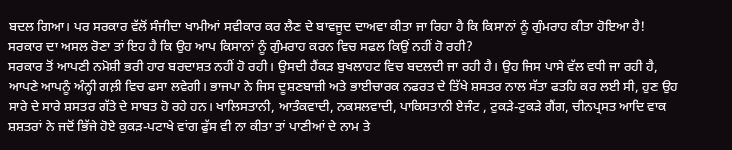ਬਦਲ ਗਿਆ। ਪਰ ਸਰਕਾਰ ਵੱਲੋਂ ਸੰਜੀਦਾ ਖਾਮੀਆਂ ਸਵੀਕਾਰ ਕਰ ਲੈਣ ਦੇ ਬਾਵਜੂਦ ਦਾਅਵਾ ਕੀਤਾ ਜਾ ਰਿਹਾ ਹੈ ਕਿ ਕਿਸਾਨਾਂ ਨੂੰ ਗੁੰਮਰਾਹ ਕੀਤਾ ਹੋਇਆ ਹੈ! ਸਰਕਾਰ ਦਾ ਅਸਲ ਰੋਣਾ ਤਾਂ ਇਹ ਹੈ ਕਿ ਉਹ ਆਪ ਕਿਸਾਨਾਂ ਨੂੰ ਗੁੰਮਰਾਹ ਕਰਨ ਵਿਚ ਸਫਲ ਕਿਉਂ ਨਹੀਂ ਹੋ ਰਹੀ?
ਸਰਕਾਰ ਤੋਂ ਆਪਣੀ ਨਮੋਸ਼ੀ ਭਰੀ ਹਾਰ ਬਰਦਾਸ਼ਤ ਨਹੀਂ ਹੋ ਰਹੀ। ਉਸਦੀ ਹੈਂਕੜ ਬੁਖਲਾਹਟ ਵਿਚ ਬਦਲਦੀ ਜਾ ਰਹੀ ਹੈ। ਉਹ ਜਿਸ ਪਾਸੇ ਵੱਲ ਵਧੀ ਜਾ ਰਹੀ ਹੈ, ਆਪਣੇ ਆਪਨੂੰ ਅੰਨ੍ਹੀ ਗਲ਼ੀ ਵਿਚ ਫਸਾ ਲਵੇਗੀ। ਭਾਜਪਾ ਨੇ ਜਿਸ ਦੂਸ਼ਣਬਾਜ਼ੀ ਅਤੇ ਭਾਈਚਾਰਕ ਨਫਰਤ ਦੇ ਤਿੱਖੇ ਸ਼ਸਤਰ ਨਾਲ ਸੱਤਾ ਫਤਹਿ ਕਰ ਲਈ ਸੀ, ਹੁਣ ਉਹ ਸਾਰੇ ਦੇ ਸਾਰੇ ਸ਼ਸਤਰ ਗੱਤੇ ਦੇ ਸਾਬਤ ਹੋ ਰਹੇ ਹਨ। ਖਾਲਿਸਤਾਨੀ, ਆਤੰਕਵਾਦੀ, ਨਕਸਲਵਾਦੀ, ਪਾਕਿਸਤਾਨੀ ਏਜੰਟ , ਟੁਕੜੇ-ਟੁਕੜੇ ਗੈਂਗ, ਚੀਨਪ੍ਰਸਤ ਆਦਿ ਵਾਕ ਸ਼ਸ਼ਤਰਾਂ ਨੇ ਜਦੋਂ ਭਿੱਜੇ ਹੋਏ ਕੁਕੜ-ਪਟਾਖੇ ਵਾਂਗ ਫੁੱਸ ਵੀ ਨਾ ਕੀਤਾ ਤਾਂ ਪਾਣੀਆਂ ਦੇ ਨਾਮ ਤੇ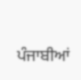ਪੰਜਾਬੀਆਂ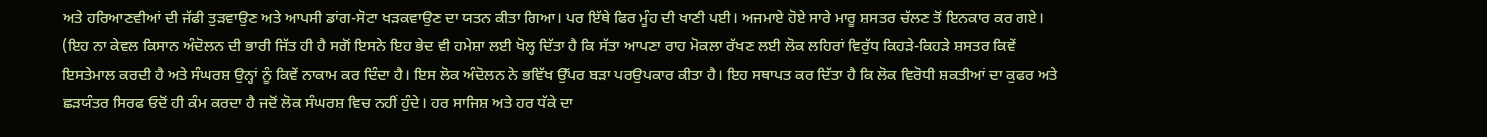ਅਤੇ ਹਰਿਆਣਵੀਆਂ ਦੀ ਜੱਫੀ ਤੁੜਵਾਉਣ ਅਤੇ ਆਪਸੀ ਡਾਂਗ-ਸੋਟਾ ਖੜਕਵਾਉਣ ਦਾ ਯਤਨ ਕੀਤਾ ਗਿਆ। ਪਰ ਇੱਥੇ ਫਿਰ ਮੂੰਹ ਦੀ ਖਾਣੀ ਪਈ। ਅਜਮਾਏ ਹੋਏ ਸਾਰੇ ਮਾਰੂ ਸ਼ਸਤਰ ਚੱਲਣ ਤੋਂ ਇਨਕਾਰ ਕਰ ਗਏ। (ਇਹ ਨਾ ਕੇਵਲ ਕਿਸਾਨ ਅੰਦੋਲਨ ਦੀ ਭਾਰੀ ਜਿੱਤ ਹੀ ਹੈ ਸਗੋਂ ਇਸਨੇ ਇਹ ਭੇਦ ਵੀ ਹਮੇਸ਼ਾ ਲਈ ਖੋਲ੍ਹ ਦਿੱਤਾ ਹੈ ਕਿ ਸੱਤਾ ਆਪਣਾ ਰਾਹ ਮੋਕਲਾ ਰੱਖਣ ਲਈ ਲੋਕ ਲਹਿਰਾਂ ਵਿਰੁੱਧ ਕਿਹੜੇ-ਕਿਹੜੇ ਸ਼ਸਤਰ ਕਿਵੇਂ ਇਸਤੇਮਾਲ ਕਰਦੀ ਹੈ ਅਤੇ ਸੰਘਰਸ਼ ਉਨ੍ਹਾਂ ਨੂੰ ਕਿਵੇਂ ਨਾਕਾਮ ਕਰ ਦਿੰਦਾ ਹੈ। ਇਸ ਲੋਕ ਅੰਦੋਲਨ ਨੇ ਭਵਿੱਖ ਉੱਪਰ ਬੜਾ ਪਰਉਪਕਾਰ ਕੀਤਾ ਹੈ। ਇਹ ਸਥਾਪਤ ਕਰ ਦਿੱਤਾ ਹੈ ਕਿ ਲੋਕ ਵਿਰੋਧੀ ਸ਼ਕਤੀਆਂ ਦਾ ਕੁਫਰ ਅਤੇ ਛੜਯੰਤਰ ਸਿਰਫ ਓਦੋਂ ਹੀ ਕੰਮ ਕਰਦਾ ਹੈ ਜਦੋਂ ਲੋਕ ਸੰਘਰਸ਼ ਵਿਚ ਨਹੀਂ ਹੁੰਦੇ। ਹਰ ਸਾਜਿਸ਼ ਅਤੇ ਹਰ ਧੱਕੇ ਦਾ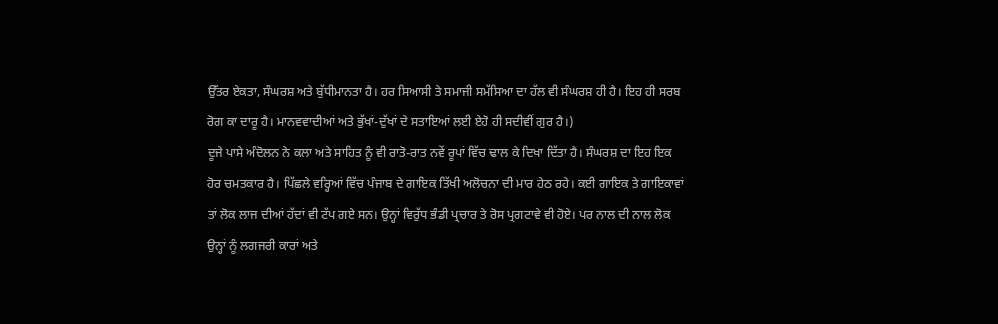ਉੱਤਰ ਏਕਤਾ, ਸੰਘਰਸ਼ ਅਤੇ ਬੁੱਧੀਮਾਨਤਾ ਹੈ। ਹਰ ਸਿਆਸੀ ਤੇ ਸਮਾਜੀ ਸਮੱਸਿਆ ਦਾ ਹੱਲ ਵੀ ਸੰਘਰਸ਼ ਹੀ ਹੈ। ਇਹ ਹੀ ਸਰਬ ਰੋਗ ਕਾ ਦਾਰੂ ਹੈ। ਮਾਨਵਵਾਦੀਆਂ ਅਤੇ ਭੁੱਖਾਂ-ਦੁੱਖਾਂ ਦੇ ਸਤਾਇਆਂ ਲਈ ਏਹੋ ਹੀ ਸਦੀਵੀਂ ਗੁਰ ਹੈ।)
ਦੂਜੇ ਪਾਸੇ ਅੰਦੋਲਨ ਨੇ ਕਲਾ ਅਤੇ ਸਾਹਿਤ ਨੂੰ ਵੀ ਰਾਤੋ-ਰਾਤ ਨਵੇਂ ਰੂਪਾਂ ਵਿੱਚ ਢਾਲ ਕੇ ਦਿਖਾ ਦਿੱਤਾ ਹੈ। ਸੰਘਰਸ਼ ਦਾ ਇਹ ਇਕ ਹੋਰ ਚਮਤਕਾਰ ਹੈ। ਪਿੱਛਲੇ ਵਰ੍ਹਿਆਂ ਵਿੱਚ ਪੰਜਾਬ ਦੇ ਗਾਇਕ ਤਿੱਖੀ ਅਲੋਚਨਾ ਦੀ ਮਾਰ ਹੇਠ ਰਹੇ। ਕਈ ਗਾਇਕ ਤੇ ਗਾਇਕਾਵਾਂ ਤਾਂ ਲੋਕ ਲਾਜ ਦੀਆਂ ਹੱਦਾਂ ਵੀ ਟੱਪ ਗਏ ਸਨ। ਉਨ੍ਹਾਂ ਵਿਰੁੱਧ ਭੰਡੀ ਪ੍ਰਚਾਰ ਤੇ ਰੋਸ ਪ੍ਰਗਟਾਵੇ ਵੀ ਹੋਏ। ਪਰ ਨਾਲ ਦੀ ਨਾਲ ਲੋਕ ਉਨ੍ਹਾਂ ਨੂੰ ਲਗਜਰੀ ਕਾਰਾਂ ਅਤੇ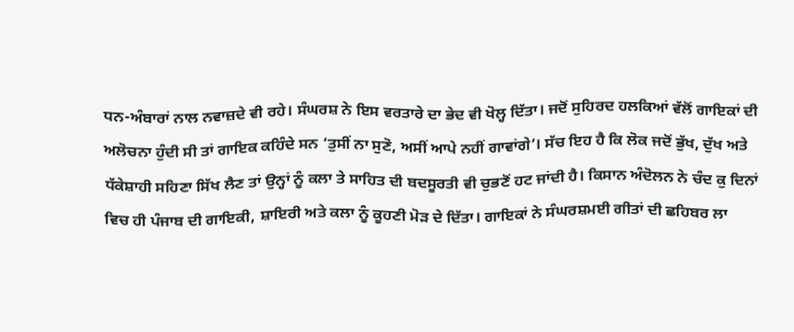ਧਨ-ਅੰਬਾਰਾਂ ਨਾਲ ਨਵਾਜ਼ਦੇ ਵੀ ਰਹੇ। ਸੰਘਰਸ਼ ਨੇ ਇਸ ਵਰਤਾਰੇ ਦਾ ਭੇਦ ਵੀ ਖੋਲ੍ਹ ਦਿੱਤਾ। ਜਦੋਂ ਸੁਹਿਰਦ ਹਲਕਿਆਂ ਵੱਲੋਂ ਗਾਇਕਾਂ ਦੀ ਅਲੋਚਨਾ ਹੁੰਦੀ ਸੀ ਤਾਂ ਗਾਇਕ ਕਹਿੰਦੇ ਸਨ ‘ਤੁਸੀਂ ਨਾ ਸੁਣੋ, ਅਸੀਂ ਆਪੇ ਨਹੀਂ ਗਾਵਾਂਗੇ’। ਸੱਚ ਇਹ ਹੈ ਕਿ ਲੋਕ ਜਦੋਂ ਭੁੱਖ, ਦੁੱਖ ਅਤੇ ਧੱਕੇਸ਼ਾਹੀ ਸਹਿਣਾ ਸਿੱਖ ਲੈਣ ਤਾਂ ਉਨ੍ਹਾਂ ਨੂੰ ਕਲਾ ਤੇ ਸਾਹਿਤ ਦੀ ਬਦਸੂਰਤੀ ਵੀ ਚੁਭਣੋਂ ਹਟ ਜਾਂਦੀ ਹੈ। ਕਿਸਾਨ ਅੰਦੋਲਨ ਨੇ ਚੰਦ ਕੁ ਦਿਨਾਂ ਵਿਚ ਹੀ ਪੰਜਾਬ ਦੀ ਗਾਇਕੀ, ਸ਼ਾਇਰੀ ਅਤੇ ਕਲਾ ਨੂੰ ਕੂਹਣੀ ਮੋੜ ਦੇ ਦਿੱਤਾ। ਗਾਇਕਾਂ ਨੇ ਸੰਘਰਸ਼ਮਈ ਗੀਤਾਂ ਦੀ ਛਹਿਬਰ ਲਾ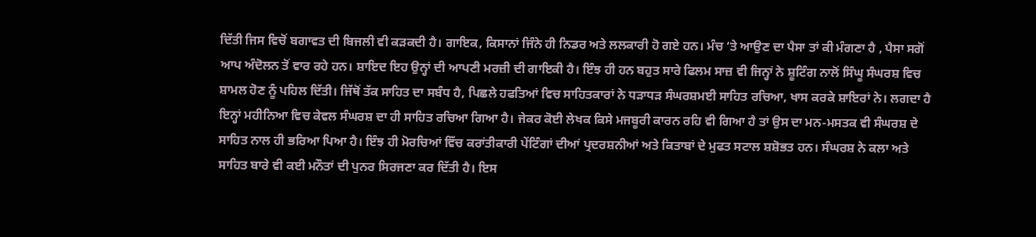ਦਿੱਤੀ ਜਿਸ ਵਿਚੋਂ ਬਗਾਵਤ ਦੀ ਬਿਜਲੀ ਵੀ ਕੜਕਦੀ ਹੈ। ਗਾਇਕ, ਕਿਸਾਨਾਂ ਜਿੰਨੇ ਹੀ ਨਿਡਰ ਅਤੇ ਲਲਕਾਰੀ ਹੋ ਗਏ ਹਨ। ਮੰਚ ‘ਤੇ ਆਉਣ ਦਾ ਪੈਸਾ ਤਾਂ ਕੀ ਮੰਗਣਾ ਹੈ , ਪੈਸਾ ਸਗੋਂ ਆਪ ਅੰਦੋਲਨ ਤੋਂ ਵਾਰ ਰਹੇ ਹਨ। ਸ਼ਾਇਦ ਇਹ ਉਨ੍ਹਾਂ ਦੀ ਆਪਣੀ ਮਰਜ਼ੀ ਦੀ ਗਾਇਕੀ ਹੈ। ਇੰਝ ਹੀ ਹਨ ਬਹੁਤ ਸਾਰੇ ਫਿਲਮ ਸਾਜ਼ ਵੀ ਜਿਨ੍ਹਾਂ ਨੇ ਸ਼ੂਟਿੰਗ ਨਾਲੋਂ ਸਿੰਘੂ ਸੰਘਰਸ਼ ਵਿਚ ਸ਼ਾਮਲ ਹੋਣ ਨੂੰ ਪਹਿਲ ਦਿੱਤੀ। ਜਿੱਥੋਂ ਤੱਕ ਸਾਹਿਤ ਦਾ ਸਬੰਧ ਹੈ, ਪਿਛਲੇ ਹਫਤਿਆਂ ਵਿਚ ਸਾਹਿਤਕਾਰਾਂ ਨੇ ਧੜਾਧੜ ਸੰਘਰਸ਼ਮਈ ਸਾਹਿਤ ਰਚਿਆ, ਖਾਸ ਕਰਕੇ ਸ਼ਾਇਰਾਂ ਨੇ। ਲਗਦਾ ਹੈ ਇਨ੍ਹਾਂ ਮਹੀਨਿਆ ਵਿਚ ਕੇਵਲ ਸੰਘਰਸ਼ ਦਾ ਹੀ ਸਾਹਿਤ ਰਚਿਆ ਗਿਆ ਹੈ। ਜੇਕਰ ਕੋਈ ਲੇਖਕ ਕਿਸੇ ਮਜਬੂਰੀ ਕਾਰਨ ਰਹਿ ਵੀ ਗਿਆ ਹੈ ਤਾਂ ਉਸ ਦਾ ਮਨ-ਮਸਤਕ ਵੀ ਸੰਘਰਸ਼ ਦੇ ਸਾਹਿਤ ਨਾਲ ਹੀ ਭਰਿਆ ਪਿਆ ਹੈ। ਇੰਝ ਹੀ ਮੋਰਚਿਆਂ ਵਿੱਚ ਕਰਾਂਤੀਕਾਰੀ ਪੇਂਟਿੰਗਾਂ ਦੀਆਂ ਪ੍ਰਦਰਸ਼ਨੀਆਂ ਅਤੇ ਕਿਤਾਬਾਂ ਦੇ ਮੁਫਤ ਸਟਾਲ ਸ਼ਸ਼ੋਭਤ ਹਨ। ਸੰਘਰਸ਼ ਨੇ ਕਲਾ ਅਤੇ ਸਾਹਿਤ ਬਾਰੇ ਵੀ ਕਈ ਮਨੌਤਾਂ ਦੀ ਪੁਨਰ ਸਿਰਜਣਾ ਕਰ ਦਿੱਤੀ ਹੈ। ਇਸ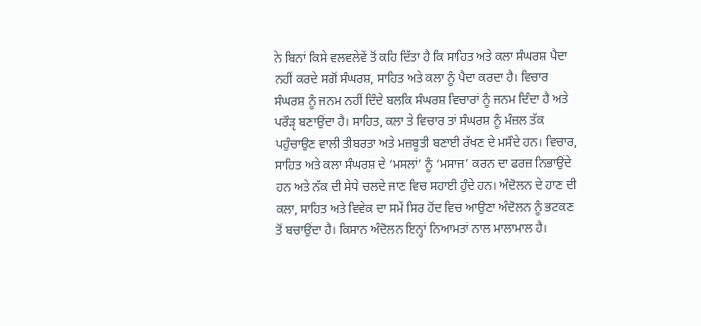ਨੇ ਬਿਨਾਂ ਕਿਸੇ ਵਲਵਲੇਵੇਂ ਤੋਂ ਕਹਿ ਦਿੱਤਾ ਹੈ ਕਿ ਸਾਹਿਤ ਅਤੇ ਕਲਾ ਸੰਘਰਸ਼ ਪੈਦਾ ਨਹੀਂ ਕਰਦੇ ਸਗੋਂ ਸੰਘਰਸ਼, ਸਾਹਿਤ ਅਤੇ ਕਲਾ ਨੂੰ ਪੈਦਾ ਕਰਦਾ ਹੈ। ਵਿਚਾਰ ਸੰਘਰਸ਼ ਨੂੰ ਜਨਮ ਨਹੀਂ ਦਿੰਦੇ ਬਲਕਿ ਸੰਘਰਸ਼ ਵਿਚਾਰਾਂ ਨੂੰ ਜਨਮ ਦਿੰਦਾ ਹੈ ਅਤੇ ਪਰੌੜੵ ਬਣਾਉਂਦਾ ਹੈ। ਸਾਹਿਤ, ਕਲਾ ਤੇ ਵਿਚਾਰ ਤਾਂ ਸੰਘਰਸ਼ ਨੂੰ ਮੰਜ਼ਲ ਤੱਕ ਪਹੁੰਚਾਉਣ ਵਾਲੀ ਤੀਬਰਤਾ ਅਤੇ ਮਜ਼ਬੂਤੀ ਬਣਾਈ ਰੱਖਣ ਦੇ ਮਸੌਦੇ ਹਨ। ਵਿਚਾਰ, ਸਾਹਿਤ ਅਤੇ ਕਲਾ ਸੰਘਰਸ਼ ਦੇ ‘ਮਸਲਾਂ’ ਨੂੰ ‘ਮਸਾਜ’ ਕਰਨ ਦਾ ਫਰਜ਼ ਨਿਭਾਉਂਦੇ ਹਨ ਅਤੇ ਨੱਕ ਦੀ ਸੇਧੇ ਚਲਦੇ ਜਾਣ ਵਿਚ ਸਹਾਈ ਹੁੰਦੇ ਹਨ। ਅੰਦੋਲਨ ਦੇ ਹਾਣ ਦੀ ਕਲਾ, ਸਾਹਿਤ ਅਤੇ ਵਿਵੇਕ ਦਾ ਸਮੇਂ ਸਿਰ ਹੋਂਦ ਵਿਚ ਆਉਣਾ ਅੰਦੋਲਨ ਨੂੰ ਭਟਕਣ ਤੋਂ ਬਚਾਉਂਦਾ ਹੈ। ਕਿਸਾਨ ਅੰਦੋਲਨ ਇਨ੍ਹਾਂ ਨਿਆਮਤਾਂ ਨਾਲ ਮਾਲਾਮਾਲ ਹੈ।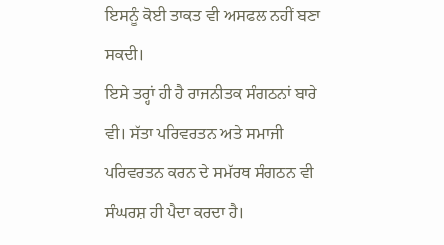ਇਸਨੂੰ ਕੋਈ ਤਾਕਤ ਵੀ ਅਸਫਲ ਨਹੀਂ ਬਣਾ ਸਕਦੀ।
ਇਸੇ ਤਰ੍ਹਾਂ ਹੀ ਹੈ ਰਾਜਨੀਤਕ ਸੰਗਠਨਾਂ ਬਾਰੇ ਵੀ। ਸੱਤਾ ਪਰਿਵਰਤਨ ਅਤੇ ਸਮਾਜੀ ਪਰਿਵਰਤਨ ਕਰਨ ਦੇ ਸਮੱਰਥ ਸੰਗਠਨ ਵੀ ਸੰਘਰਸ਼ ਹੀ ਪੈਦਾ ਕਰਦਾ ਹੈ।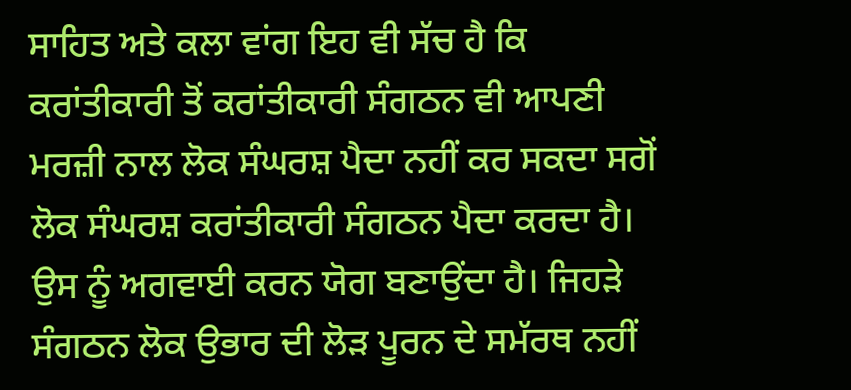ਸਾਹਿਤ ਅਤੇ ਕਲਾ ਵਾਂਗ ਇਹ ਵੀ ਸੱਚ ਹੈ ਕਿ ਕਰਾਂਤੀਕਾਰੀ ਤੋਂ ਕਰਾਂਤੀਕਾਰੀ ਸੰਗਠਨ ਵੀ ਆਪਣੀ ਮਰਜ਼ੀ ਨਾਲ ਲੋਕ ਸੰਘਰਸ਼ ਪੈਦਾ ਨਹੀਂ ਕਰ ਸਕਦਾ ਸਗੋਂ ਲੋਕ ਸੰਘਰਸ਼ ਕਰਾਂਤੀਕਾਰੀ ਸੰਗਠਨ ਪੈਦਾ ਕਰਦਾ ਹੈ। ਉਸ ਨੂੰ ਅਗਵਾਈ ਕਰਨ ਯੋਗ ਬਣਾਉਂਦਾ ਹੈ। ਜਿਹੜੇ ਸੰਗਠਨ ਲੋਕ ਉਭਾਰ ਦੀ ਲੋੜ ਪੂਰਨ ਦੇ ਸਮੱਰਥ ਨਹੀਂ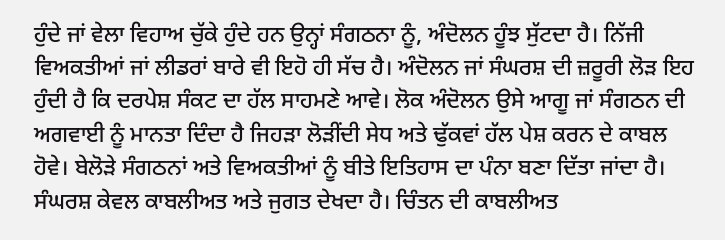ਹੁੰਦੇ ਜਾਂ ਵੇਲਾ ਵਿਹਾਅ ਚੁੱਕੇ ਹੁੰਦੇ ਹਨ ਉਨ੍ਹਾਂ ਸੰਗਠਨਾ ਨੂੰ, ਅੰਦੋਲਨ ਹੂੰਝ ਸੁੱਟਦਾ ਹੈ। ਨਿੱਜੀ ਵਿਅਕਤੀਆਂ ਜਾਂ ਲੀਡਰਾਂ ਬਾਰੇ ਵੀ ਇਹੋ ਹੀ ਸੱਚ ਹੈ। ਅੰਦੋਲਨ ਜਾਂ ਸੰਘਰਸ਼ ਦੀ ਜ਼ਰੂਰੀ ਲੋੜ ਇਹ ਹੁੰਦੀ ਹੈ ਕਿ ਦਰਪੇਸ਼ ਸੰਕਟ ਦਾ ਹੱਲ ਸਾਹਮਣੇ ਆਵੇ। ਲੋਕ ਅੰਦੋਲਨ ਉਸੇ ਆਗੂ ਜਾਂ ਸੰਗਠਨ ਦੀ ਅਗਵਾਈ ਨੂੰ ਮਾਨਤਾ ਦਿੰਦਾ ਹੈ ਜਿਹੜਾ ਲੋੜੀਂਦੀ ਸੇਧ ਅਤੇ ਢੁੱਕਵਾਂ ਹੱਲ ਪੇਸ਼ ਕਰਨ ਦੇ ਕਾਬਲ ਹੋਵੇ। ਬੇਲੋੜੇ ਸੰਗਠਨਾਂ ਅਤੇ ਵਿਅਕਤੀਆਂ ਨੂੰ ਬੀਤੇ ਇਤਿਹਾਸ ਦਾ ਪੰਨਾ ਬਣਾ ਦਿੱਤਾ ਜਾਂਦਾ ਹੈ। ਸੰਘਰਸ਼ ਕੇਵਲ ਕਾਬਲੀਅਤ ਅਤੇ ਜੁਗਤ ਦੇਖਦਾ ਹੈ। ਚਿੰਤਨ ਦੀ ਕਾਬਲੀਅਤ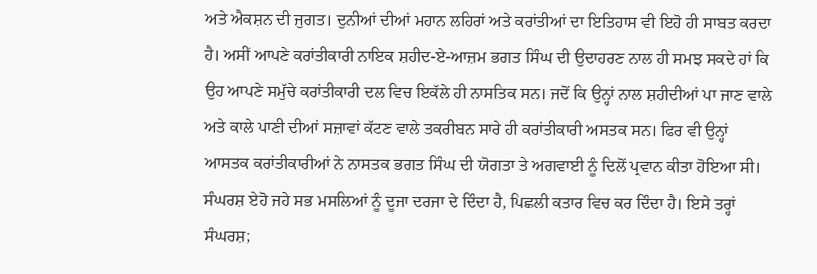ਅਤੇ ਐਕਸ਼ਨ ਦੀ ਜੁਗਤ। ਦੁਨੀਆਂ ਦੀਆਂ ਮਹਾਨ ਲਹਿਰਾਂ ਅਤੇ ਕਰਾਂਤੀਆਂ ਦਾ ਇਤਿਹਾਸ ਵੀ ਇਹੋ ਹੀ ਸਾਬਤ ਕਰਦਾ ਹੈ। ਅਸੀਂ ਆਪਣੇ ਕਰਾਂਤੀਕਾਰੀ ਨਾਇਕ ਸ਼ਹੀਦ-ਏ-ਆਜ਼ਮ ਭਗਤ ਸਿੰਘ ਦੀ ਉਦਾਹਰਣ ਨਾਲ ਹੀ ਸਮਝ ਸਕਦੇ ਹਾਂ ਕਿ ਉਹ ਆਪਣੇ ਸਮੁੱਚੇ ਕਰਾਂਤੀਕਾਰੀ ਦਲ ਵਿਚ ਇਕੱਲੇ ਹੀ ਨਾਸਤਿਕ ਸਨ। ਜਦੋਂ ਕਿ ਉਨ੍ਹਾਂ ਨਾਲ ਸ਼ਹੀਦੀਆਂ ਪਾ ਜਾਣ ਵਾਲੇ ਅਤੇ ਕਾਲੇ ਪਾਣੀ ਦੀਆਂ ਸਜ਼ਾਵਾਂ ਕੱਟਣ ਵਾਲੇ ਤਕਰੀਬਨ ਸਾਰੇ ਹੀ ਕਰਾਂਤੀਕਾਰੀ ਅਸਤਕ ਸਨ। ਫਿਰ ਵੀ ਉਨ੍ਹਾਂ ਆਸਤਕ ਕਰਾਂਤੀਕਾਰੀਆਂ ਨੇ ਨਾਸਤਕ ਭਗਤ ਸਿੰਘ ਦੀ ਯੋਗਤਾ ਤੇ ਅਗਵਾਈ ਨੂੰ ਦਿਲੋਂ ਪ੍ਰਵਾਨ ਕੀਤਾ ਹੋਇਆ ਸੀ। ਸੰਘਰਸ਼ ਏਹੋ ਜਹੇ ਸਭ ਮਸਲਿਆਂ ਨੂੰ ਦੂਜਾ ਦਰਜਾ ਦੇ ਦਿੰਦਾ ਹੈ, ਪਿਛਲੀ ਕਤਾਰ ਵਿਚ ਕਰ ਦਿੰਦਾ ਹੈ। ਇਸੇ ਤਰ੍ਹਾਂ ਸੰਘਰਸ਼;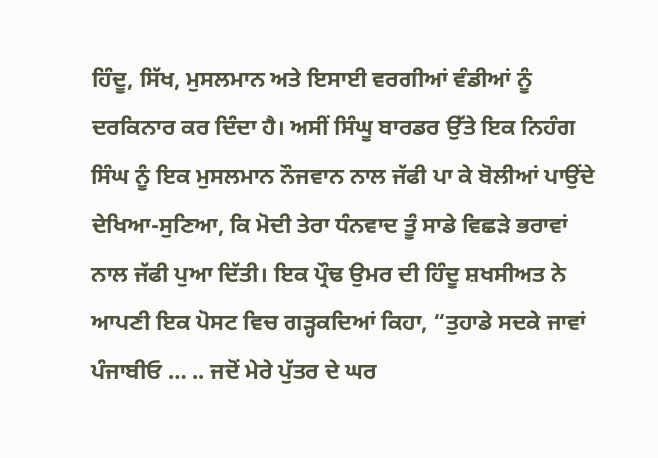ਹਿੰਦੂ, ਸਿੱਖ, ਮੁਸਲਮਾਨ ਅਤੇ ਇਸਾਈ ਵਰਗੀਆਂ ਵੰਡੀਆਂ ਨੂੰ ਦਰਕਿਨਾਰ ਕਰ ਦਿੰਦਾ ਹੈ। ਅਸੀਂ ਸਿੰਘੂ ਬਾਰਡਰ ਉੱਤੇ ਇਕ ਨਿਹੰਗ ਸਿੰਘ ਨੂੰ ਇਕ ਮੁਸਲਮਾਨ ਨੌਜਵਾਨ ਨਾਲ ਜੱਫੀ ਪਾ ਕੇ ਬੋਲੀਆਂ ਪਾਉਂਦੇ ਦੇਖਿਆ-ਸੁਣਿਆ, ਕਿ ਮੋਦੀ ਤੇਰਾ ਧੰਨਵਾਦ ਤੂੰ ਸਾਡੇ ਵਿਛੜੇ ਭਰਾਵਾਂ ਨਾਲ ਜੱਫੀ ਪੁਆ ਦਿੱਤੀ। ਇਕ ਪ੍ਰੌਢ ਉਮਰ ਦੀ ਹਿੰਦੂ ਸ਼ਖਸੀਅਤ ਨੇ ਆਪਣੀ ਇਕ ਪੋਸਟ ਵਿਚ ਗੜ੍ਹਕਦਿਆਂ ਕਿਹਾ, “ਤੁਹਾਡੇ ਸਦਕੇ ਜਾਵਾਂ ਪੰਜਾਬੀਓ … .. ਜਦੋਂ ਮੇਰੇ ਪੁੱਤਰ ਦੇ ਘਰ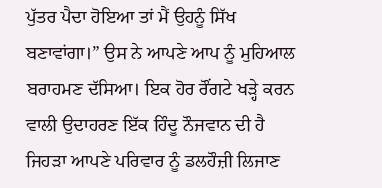ਪੁੱਤਰ ਪੈਦਾ ਹੋਇਆ ਤਾਂ ਮੈਂ ਉਹਨੂੰ ਸਿੱਖ ਬਣਾਵਾਂਗਾ।” ਉਸ ਨੇ ਆਪਣੇ ਆਪ ਨੂੰ ਮੁਹਿਆਲ ਬਰਾਹਮਣ ਦੱਸਿਆ। ਇਕ ਹੋਰ ਰੌਂਗਟੇ ਖੜ੍ਹੇ ਕਰਨ ਵਾਲੀ ਉਦਾਹਰਣ ਇੱਕ ਹਿੰਦੂ ਨੌਜਵਾਨ ਦੀ ਹੈ ਜਿਹੜਾ ਆਪਣੇ ਪਰਿਵਾਰ ਨੂੰ ਡਲਹੌਜ਼ੀ ਲਿਜਾਣ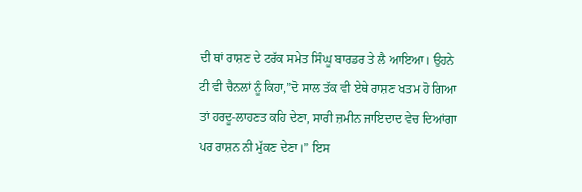ਦੀ ਥਾਂ ਰਾਸ਼ਣ ਦੇ ਟਰੱਕ ਸਮੇਤ ਸਿੰਘੂ ਬਾਰਡਰ ਤੇ ਲੈ ਆਇਆ। ਉਹਨੇ ਟੀ ਵੀ ਚੈਨਲਾਂ ਨੂੰ ਕਿਹਾ,”ਦੋ ਸਾਲ ਤੱਕ ਵੀ ਏਥੇ ਰਾਸ਼ਣ ਖਤਮ ਹੋ ਗਿਆ ਤਾਂ ਹਰਦੂ-ਲਾਹਣਤ ਕਹਿ ਦੇਣਾ, ਸਾਰੀ ਜ਼ਮੀਨ ਜਾਇਦਾਦ ਵੇਚ ਦਿਆਂਗਾ ਪਰ ਰਾਸ਼ਨ ਨੀ ਮੁੱਕਣ ਦੇਣਾ।” ਇਸ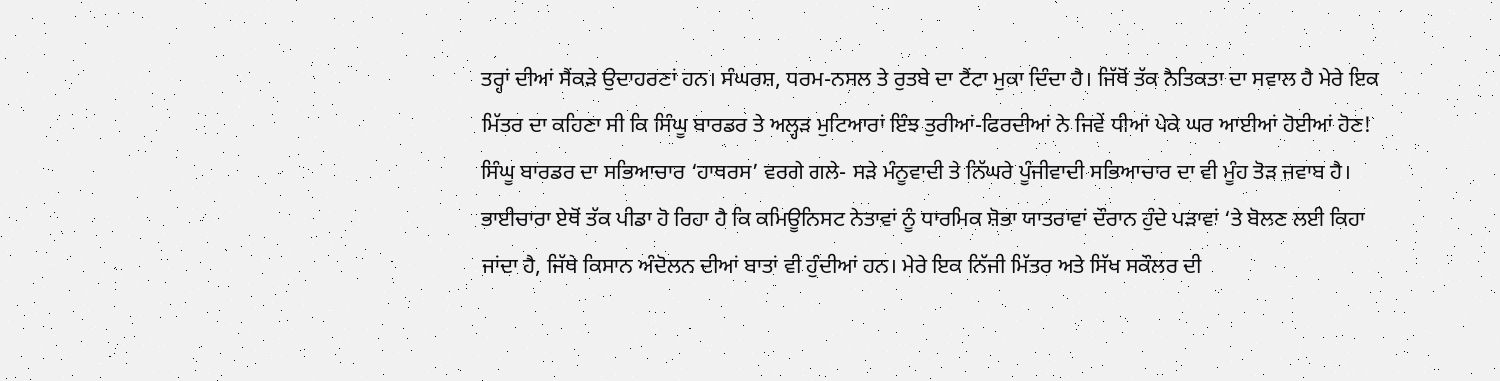ਤਰ੍ਹਾਂ ਦੀਆਂ ਸੈਂਕੜੇ ਉਦਾਹਰਣਾਂ ਹਨ। ਸੰਘਰਸ਼, ਧਰਮ-ਨਸਲ ਤੇ ਰੁਤਬੇ ਦਾ ਟੈਂਟਾ ਮੁਕਾ ਦਿੰਦਾ ਹੈ। ਜਿੱਥੋਂ ਤੱਕ ਨੈਤਿਕਤਾ ਦਾ ਸਵਾਲ ਹੈ ਮੇਰੇ ਇਕ ਮਿੱਤਰ ਦਾ ਕਹਿਣਾ ਸੀ ਕਿ ਸਿੰਘੂ ਬਾਰਡਰ ਤੇ ਅਲ੍ਹੜ ਮੁਟਿਆਰਾਂ ਇੰਝ ਤੁਰੀਆਂ-ਫਿਰਦੀਆਂ ਨੇ ਜਿਵੇਂ ਧੀਆਂ ਪੇਕੇ ਘਰ ਆਈਆਂ ਹੋਈਆਂ ਹੋਣ! ਸਿੰਘੂ ਬਾਰਡਰ ਦਾ ਸਭਿਆਚਾਰ ‘ਹਾਥਰਸ’ ਵਰਗੇ ਗਲੇ- ਸੜੇ ਮੰਨੂਵਾਦੀ ਤੇ ਨਿੱਘਰੇ ਪੂੰਜੀਵਾਦੀ ਸਭਿਆਚਾਰ ਦਾ ਵੀ ਮੂੰਹ ਤੋੜ ਜਵਾਬ ਹੈ। ਭਾਈਚਾਰਾ ਏਥੋਂ ਤੱਕ ਪੀਡਾ ਹੋ ਰਿਹਾ ਹੈ ਕਿ ਕਮਿਊਨਿਸਟ ਨੇਤਾਵਾਂ ਨੂੰ ਧਾਰਮਿਕ ਸ਼ੋਭਾ ਯਾਤਰਾਵਾਂ ਦੌਰਾਨ ਹੁੰਦੇ ਪੜਾਵਾਂ ‘ਤੇ ਬੋਲਣ ਲਈ ਕਿਹਾ ਜਾਂਦਾ ਹੈ, ਜਿੱਥੇ ਕਿਸਾਨ ਅੰਦੋਲਨ ਦੀਆਂ ਬਾਤਾਂ ਵੀ ਹੁੰਦੀਆਂ ਹਨ। ਮੇਰੇ ਇਕ ਨਿੱਜੀ ਮਿੱਤਰ ਅਤੇ ਸਿੱਖ ਸਕੌਲਰ ਦੀ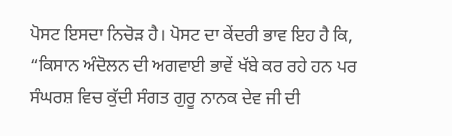ਪੋਸਟ ਇਸਦਾ ਨਿਚੋੜ ਹੈ। ਪੋਸਟ ਦਾ ਕੇਂਦਰੀ ਭਾਵ ਇਹ ਹੈ ਕਿ, “ਕਿਸਾਨ ਅੰਦੋਲਨ ਦੀ ਅਗਵਾਈ ਭਾਵੇਂ ਖੱਬੇ ਕਰ ਰਹੇ ਹਨ ਪਰ ਸੰਘਰਸ਼ ਵਿਚ ਕੁੱਦੀ ਸੰਗਤ ਗੁਰੂ ਨਾਨਕ ਦੇਵ ਜੀ ਦੀ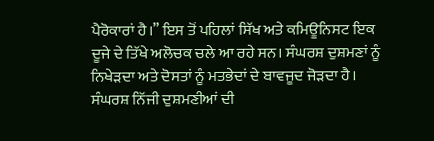ਪੈਰੋਕਾਰਾਂ ਹੈ।” ਇਸ ਤੋਂ ਪਹਿਲਾਂ ਸਿੱਖ ਅਤੇ ਕਮਿਊਨਿਸਟ ਇਕ ਦੂਜੇ ਦੇ ਤਿੱਖੇ ਅਲੋਚਕ ਚਲੇ ਆ ਰਹੇ ਸਨ। ਸੰਘਰਸ਼ ਦੁਸ਼ਮਣਾਂ ਨੂੰ ਨਿਖੇੜਦਾ ਅਤੇ ਦੋਸਤਾਂ ਨੂੰ ਮਤਭੇਦਾਂ ਦੇ ਬਾਵਜੂਦ ਜੋੜਦਾ ਹੈ। ਸੰਘਰਸ਼ ਨਿੱਜੀ ਦੁਸ਼ਮਣੀਆਂ ਦੀ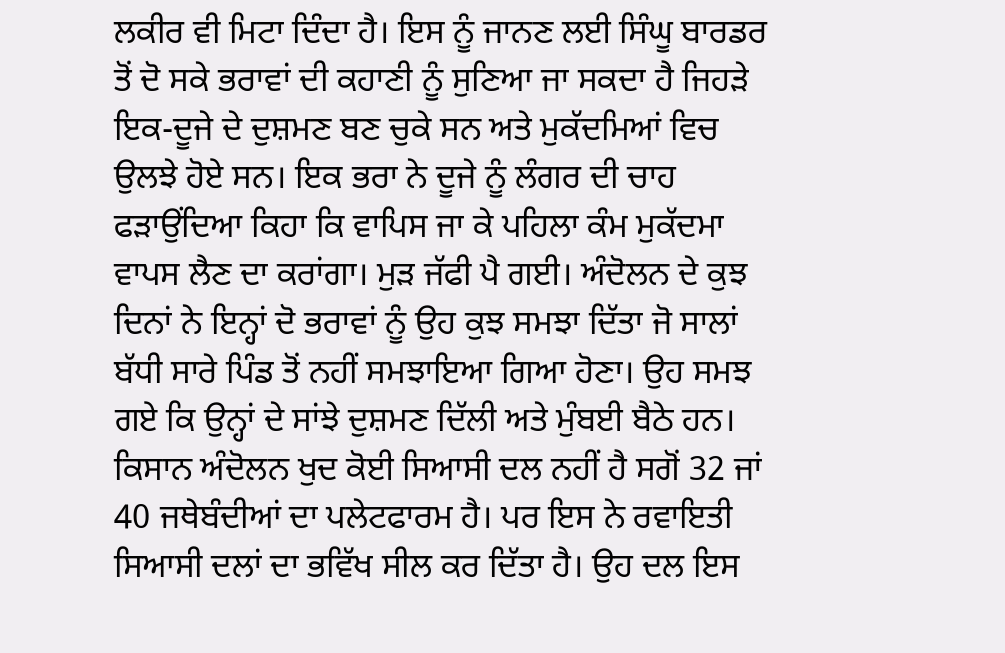ਲਕੀਰ ਵੀ ਮਿਟਾ ਦਿੰਦਾ ਹੈ। ਇਸ ਨੂੰ ਜਾਨਣ ਲਈ ਸਿੰਘੂ ਬਾਰਡਰ ਤੋਂ ਦੋ ਸਕੇ ਭਰਾਵਾਂ ਦੀ ਕਹਾਣੀ ਨੂੰ ਸੁਣਿਆ ਜਾ ਸਕਦਾ ਹੈ ਜਿਹੜੇ ਇਕ-ਦੂਜੇ ਦੇ ਦੁਸ਼ਮਣ ਬਣ ਚੁਕੇ ਸਨ ਅਤੇ ਮੁਕੱਦਮਿਆਂ ਵਿਚ ਉਲਝੇ ਹੋਏ ਸਨ। ਇਕ ਭਰਾ ਨੇ ਦੂਜੇ ਨੂੰ ਲੰਗਰ ਦੀ ਚਾਹ ਫੜਾਉਂਦਿਆ ਕਿਹਾ ਕਿ ਵਾਪਿਸ ਜਾ ਕੇ ਪਹਿਲਾ ਕੰਮ ਮੁਕੱਦਮਾ ਵਾਪਸ ਲੈਣ ਦਾ ਕਰਾਂਗਾ। ਮੁੜ ਜੱਫੀ ਪੈ ਗਈ। ਅੰਦੋਲਨ ਦੇ ਕੁਝ ਦਿਨਾਂ ਨੇ ਇਨ੍ਹਾਂ ਦੋ ਭਰਾਵਾਂ ਨੂੰ ਉਹ ਕੁਝ ਸਮਝਾ ਦਿੱਤਾ ਜੋ ਸਾਲਾਂ ਬੱਧੀ ਸਾਰੇ ਪਿੰਡ ਤੋਂ ਨਹੀਂ ਸਮਝਾਇਆ ਗਿਆ ਹੋਣਾ। ਉਹ ਸਮਝ ਗਏ ਕਿ ਉਨ੍ਹਾਂ ਦੇ ਸਾਂਝੇ ਦੁਸ਼ਮਣ ਦਿੱਲੀ ਅਤੇ ਮੁੰਬਈ ਬੈਠੇ ਹਨ।
ਕਿਸਾਨ ਅੰਦੋਲਨ ਖੁਦ ਕੋਈ ਸਿਆਸੀ ਦਲ ਨਹੀਂ ਹੈ ਸਗੋਂ 32 ਜਾਂ 40 ਜਥੇਬੰਦੀਆਂ ਦਾ ਪਲੇਟਫਾਰਮ ਹੈ। ਪਰ ਇਸ ਨੇ ਰਵਾਇਤੀ ਸਿਆਸੀ ਦਲਾਂ ਦਾ ਭਵਿੱਖ ਸੀਲ ਕਰ ਦਿੱਤਾ ਹੈ। ਉਹ ਦਲ ਇਸ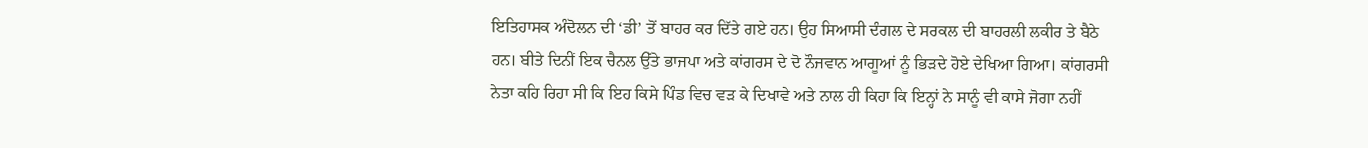ਇਤਿਹਾਸਕ ਅੰਦੋਲਨ ਦੀ ‘ਡੀ’ ਤੋਂ ਬਾਹਰ ਕਰ ਦਿੱਤੇ ਗਏ ਹਨ। ਉਹ ਸਿਆਸੀ ਦੰਗਲ ਦੇ ਸਰਕਲ ਦੀ ਬਾਹਰਲੀ ਲਕੀਰ ਤੇ ਬੈਠੇ ਹਨ। ਬੀਤੇ ਦਿਨੀਂ ਇਕ ਚੈਨਲ ਉੱਤੇ ਭਾਜਪਾ ਅਤੇ ਕਾਂਗਰਸ ਦੇ ਦੋ ਨੌਜਵਾਨ ਆਗੂਆਂ ਨੂੰ ਭਿੜਦੇ ਹੋਏ ਦੇਖਿਆ ਗਿਆ। ਕਾਂਗਰਸੀ ਨੇਤਾ ਕਹਿ ਰਿਹਾ ਸੀ ਕਿ ਇਹ ਕਿਸੇ ਪਿੰਡ ਵਿਚ ਵੜ ਕੇ ਦਿਖਾਵੇ ਅਤੇ ਨਾਲ ਹੀ ਕਿਹਾ ਕਿ ਇਨ੍ਹਾਂ ਨੇ ਸਾਨੂੰ ਵੀ ਕਾਸੇ ਜੋਗਾ ਨਹੀਂ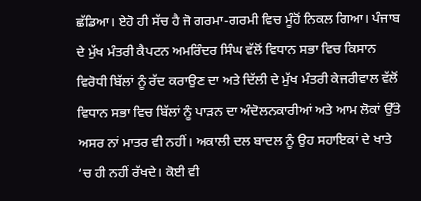ਛੱਡਿਆ। ਏਹੋ ਹੀ ਸੱਚ ਹੈ ਜੋ ਗਰਮਾ-ਗਰਮੀ ਵਿਚ ਮੂੰਹੋਂ ਨਿਕਲ ਗਿਆ। ਪੰਜਾਬ ਦੇ ਮੁੱਖ ਮੰਤਰੀ ਕੈਪਟਨ ਅਮਰਿੰਦਰ ਸਿੰਘ ਵੱਲੋਂ ਵਿਧਾਨ ਸਭਾ ਵਿਚ ਕਿਸਾਨ ਵਿਰੋਧੀ ਬਿੱਲਾਂ ਨੂੰ ਰੱਦ ਕਰਾਉਣ ਦਾ ਅਤੇ ਦਿੱਲੀ ਦੇ ਮੁੱਖ ਮੰਤਰੀ ਕੇਜਰੀਵਾਲ ਵੱਲੋਂ ਵਿਧਾਨ ਸਭਾ ਵਿਚ ਬਿੱਲਾਂ ਨੂੰ ਪਾੜਨ ਦਾ ਅੰਦੋਲਨਕਾਰੀਆਂ ਅਤੇ ਆਮ ਲੋਕਾਂ ਉੱਤੇ ਅਸਰ ਨਾਂ ਮਾਤਰ ਵੀ ਨਹੀਂ। ਅਕਾਲੀ ਦਲ ਬਾਦਲ ਨੂੰ ਉਹ ਸਹਾਇਕਾਂ ਦੇ ਖਾਤੇ ‘ਚ ਹੀ ਨਹੀਂ ਰੱਖਦੇ। ਕੋਈ ਵੀ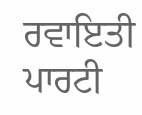ਰਵਾਇਤੀ ਪਾਰਟੀ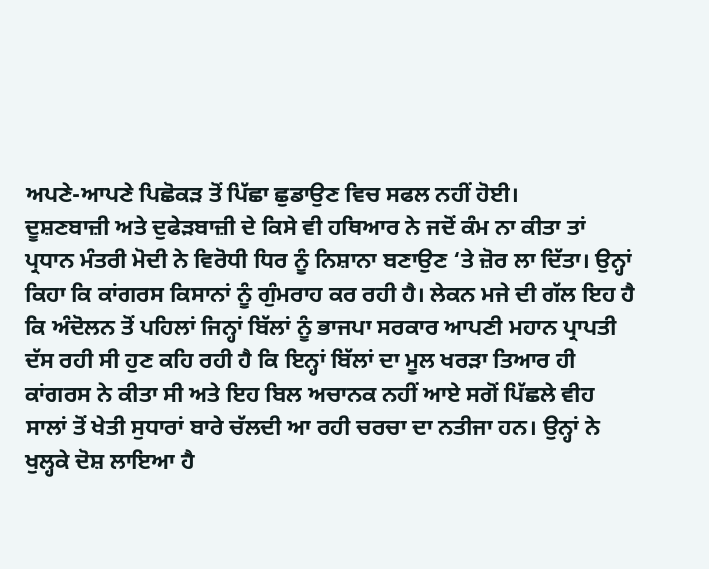ਅਪਣੇ-ਆਪਣੇ ਪਿਛੋਕੜ ਤੋਂ ਪਿੱਛਾ ਛੁਡਾਉਣ ਵਿਚ ਸਫਲ ਨਹੀਂ ਹੋਈ।
ਦੂਸ਼ਣਬਾਜ਼ੀ ਅਤੇ ਦੁਫੇੜਬਾਜ਼ੀ ਦੇ ਕਿਸੇ ਵੀ ਹਥਿਆਰ ਨੇ ਜਦੋਂ ਕੰਮ ਨਾ ਕੀਤਾ ਤਾਂ ਪ੍ਰਧਾਨ ਮੰਤਰੀ ਮੋਦੀ ਨੇ ਵਿਰੋਧੀ ਧਿਰ ਨੂੰ ਨਿਸ਼ਾਨਾ ਬਣਾਉਣ ‘ਤੇ ਜ਼ੋਰ ਲਾ ਦਿੱਤਾ। ਉਨ੍ਹਾਂ ਕਿਹਾ ਕਿ ਕਾਂਗਰਸ ਕਿਸਾਨਾਂ ਨੂੰ ਗੁੰਮਰਾਹ ਕਰ ਰਹੀ ਹੈ। ਲੇਕਨ ਮਜੇ ਦੀ ਗੱਲ ਇਹ ਹੈ ਕਿ ਅੰਦੋਲਨ ਤੋਂ ਪਹਿਲਾਂ ਜਿਨ੍ਹਾਂ ਬਿੱਲਾਂ ਨੂੰ ਭਾਜਪਾ ਸਰਕਾਰ ਆਪਣੀ ਮਹਾਨ ਪ੍ਰਾਪਤੀ ਦੱਸ ਰਹੀ ਸੀ ਹੁਣ ਕਹਿ ਰਹੀ ਹੈ ਕਿ ਇਨ੍ਹਾਂ ਬਿੱਲਾਂ ਦਾ ਮੂਲ ਖਰੜਾ ਤਿਆਰ ਹੀ ਕਾਂਗਰਸ ਨੇ ਕੀਤਾ ਸੀ ਅਤੇ ਇਹ ਬਿਲ ਅਚਾਨਕ ਨਹੀਂ ਆਏ ਸਗੋਂ ਪਿੱਛਲੇ ਵੀਹ ਸਾਲਾਂ ਤੋਂ ਖੇਤੀ ਸੁਧਾਰਾਂ ਬਾਰੇ ਚੱਲਦੀ ਆ ਰਹੀ ਚਰਚਾ ਦਾ ਨਤੀਜਾ ਹਨ। ਉਨ੍ਹਾਂ ਨੇ ਖੁਲ੍ਹਕੇ ਦੋਸ਼ ਲਾਇਆ ਹੈ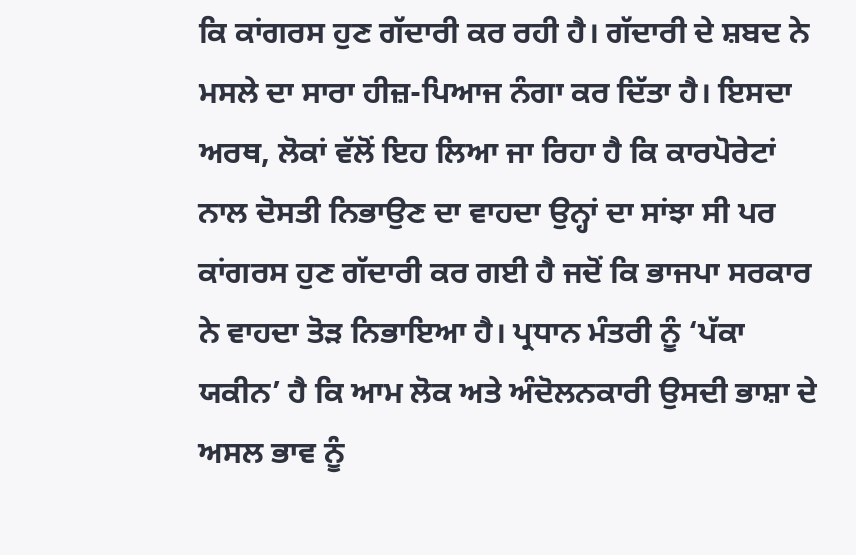ਕਿ ਕਾਂਗਰਸ ਹੁਣ ਗੱਦਾਰੀ ਕਰ ਰਹੀ ਹੈ। ਗੱਦਾਰੀ ਦੇ ਸ਼ਬਦ ਨੇ ਮਸਲੇ ਦਾ ਸਾਰਾ ਹੀਜ਼-ਪਿਆਜ ਨੰਗਾ ਕਰ ਦਿੱਤਾ ਹੈ। ਇਸਦਾ ਅਰਥ, ਲੋਕਾਂ ਵੱਲੋਂ ਇਹ ਲਿਆ ਜਾ ਰਿਹਾ ਹੈ ਕਿ ਕਾਰਪੋਰੇਟਾਂ ਨਾਲ ਦੋਸਤੀ ਨਿਭਾਉਣ ਦਾ ਵਾਹਦਾ ਉਨ੍ਹਾਂ ਦਾ ਸਾਂਝਾ ਸੀ ਪਰ ਕਾਂਗਰਸ ਹੁਣ ਗੱਦਾਰੀ ਕਰ ਗਈ ਹੈ ਜਦੋਂ ਕਿ ਭਾਜਪਾ ਸਰਕਾਰ ਨੇ ਵਾਹਦਾ ਤੋੜ ਨਿਭਾਇਆ ਹੈ। ਪ੍ਰਧਾਨ ਮੰਤਰੀ ਨੂੰ ‘ਪੱਕਾ ਯਕੀਨ’ ਹੈ ਕਿ ਆਮ ਲੋਕ ਅਤੇ ਅੰਦੋਲਨਕਾਰੀ ਉਸਦੀ ਭਾਸ਼ਾ ਦੇ ਅਸਲ ਭਾਵ ਨੂੰ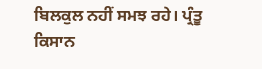ਬਿਲਕੁਲ ਨਹੀਂ ਸਮਝ ਰਹੇ। ਪ੍ਰੰਤੂ ਕਿਸਾਨ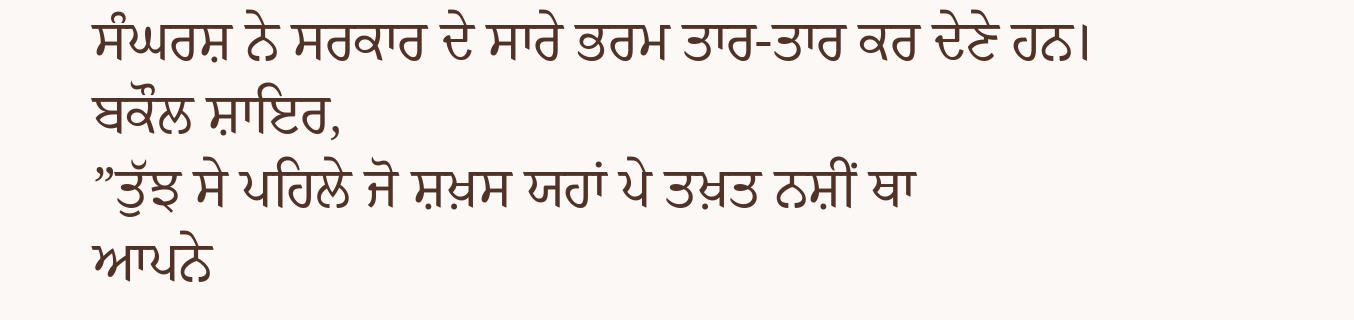ਸੰਘਰਸ਼ ਨੇ ਸਰਕਾਰ ਦੇ ਸਾਰੇ ਭਰਮ ਤਾਰ-ਤਾਰ ਕਰ ਦੇਣੇ ਹਨ।
ਬਕੌਲ ਸ਼ਾਇਰ,
”ਤੁੱਝ ਸੇ ਪਹਿਲੇ ਜੋ ਸ਼ਖ਼ਸ ਯਹਾਂ ਪੇ ਤਖ਼ਤ ਨਸ਼ੀਂ ਥਾ
ਆਪਨੇ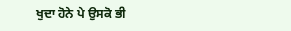ਖੁਦਾ ਹੋਨੇ ਪੇ ਉਸਕੋ ਭੀ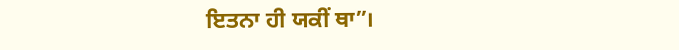ਇਤਨਾ ਹੀ ਯਕੀਂ ਥਾ”।